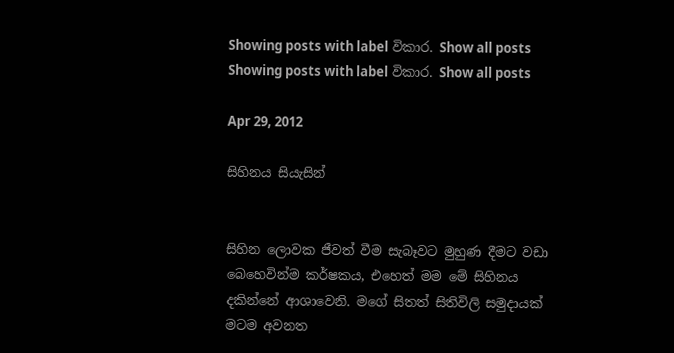Showing posts with label විකාර. Show all posts
Showing posts with label විකාර. Show all posts

Apr 29, 2012

සිහිනය සියැසින්


සිහින ලොවක ජීවත් වීම සැබෑවට මුහුණ දීමට වඩා බෙහෙවින්ම කර්ෂකය, එහෙත් මම මේ සිහිනය දකින්නේ ආශාවෙනි. මගේ සිතත් සිතිවිලි සමුදායක් මටම අවනත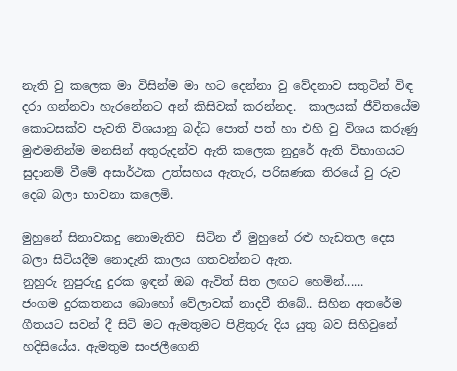නැති වු කලෙක මා විසින්ම මා හට දෙන්නා වු වේදනාව සතුටින් විඳ දරා ගන්නවා හැරනේනට අන් කිසිවක් කරන්නද.  කාලයක් ජීවිතයේම කොටසක්ව පැවති විශයානු බද්ධ පොත් පත් හා එහි වු විශය කරුණු මුළුමනින්ම මනසින් අතුරුදන්ව ඇති කලෙක නුදුරේ ඇති විභාගයට සුදානම් වීමේ අසාර්ථක උත්සහය ඇතැර, පරිඝණක තිරයේ වු රුව දෙබ බලා භාවනා කලෙමි.

මුහුනේ සිනාවකදු නොමැතිව  සිටින ඒ මුහුනේ රළු හැඩතල දෙස බලා සිටියදීම නොදැනි කාලය ගතවන්නට ඇත.
නුහුරු නුපුරුදු දුරක ඉඳන් ඔබ ඇවිත් සිත ලඟට හෙමින්......
ජංගම දුරකතනය බොහෝ වේලාවක් නාදවී තිබේ.. සිහින අතරේම ගීතයට සවන් දී සිටි මට ඇමතුමට පිළිතුරු දිය යුතු බව සිහිවුනේ හදිසියේය. ඇමතුම සංජලීගෙනි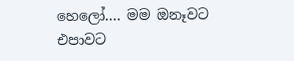හෙලෝ.... මම ඔනෑවට එපාවට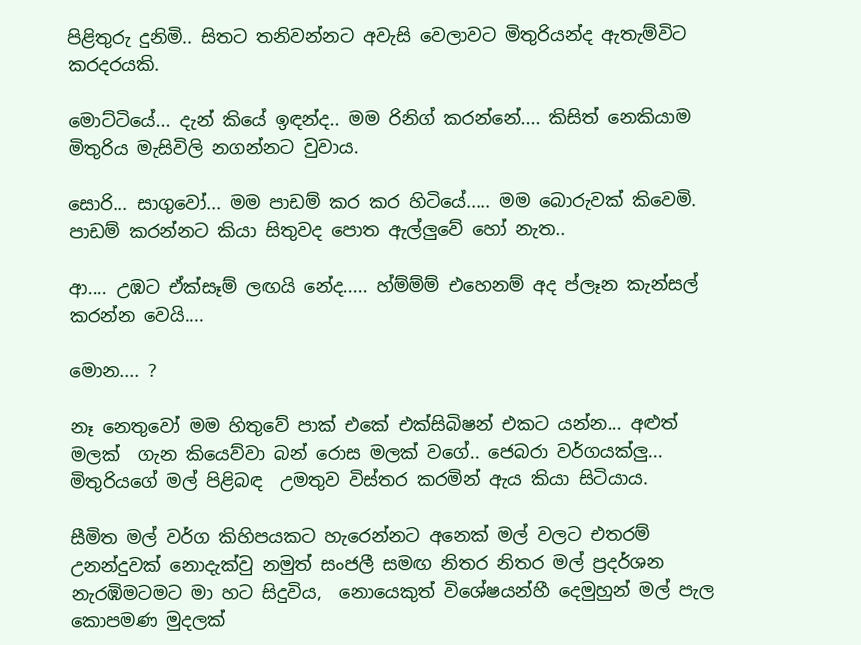පිළිතුරු දුනිමි.. සිතට තනිවන්නට අවැසි වෙලාවට මිතුරියන්ද ඇතැම්විට කරදරයකි.

මොට්ටියේ... දැන් කියේ ඉඳන්ද.. මම රිනිග් කරන්නේ.... කිසිත් නෙකියාම මිතුරිය මැසිවිලි නගන්නට වුවාය.

සොරි... සාගුවෝ... මම පාඩම් කර කර හිටියේ..... මම බොරුවක් කිවෙමි. පාඩම් කරන්නට කියා සිතුවද පොත ඇල්ලුවේ හෝ නැත..

ආ.... උඹට ඒක්සෑම් ලඟයි නේද..... හ්ම්ම්ම් එහෙනම් අද ප්ලෑන කැන්සල් කරන්න වෙයි....

මොන.... ?

නෑ නෙතුවෝ මම හිතුවේ පාක් එකේ එක්සිබිෂන් එකට යන්න... අළුත් මලක්  ගැන කියෙව්වා බන් රොස මලක් වගේ.. ජෙබරා වර්ගයක්ලු... මිතුරියගේ මල් පිළිබඳ  උමතුව විස්තර කරමින් ඇය කියා සිටියාය.

සීමිත මල් වර්ග කිහිපයකට හැරෙන්නට අනෙක් මල් වලට එතරම්  උනන්දුවක් නොදැක්වු නමුත් සංජලී සමඟ නිතර නිතර මල් ප්‍රදර්ශන නැරඹිමටමට මා හට සිදුවිය,  නොයෙකුත් විශේෂයන්හී දෙමුහුන් මල් පැල කොපමණ මුදලක්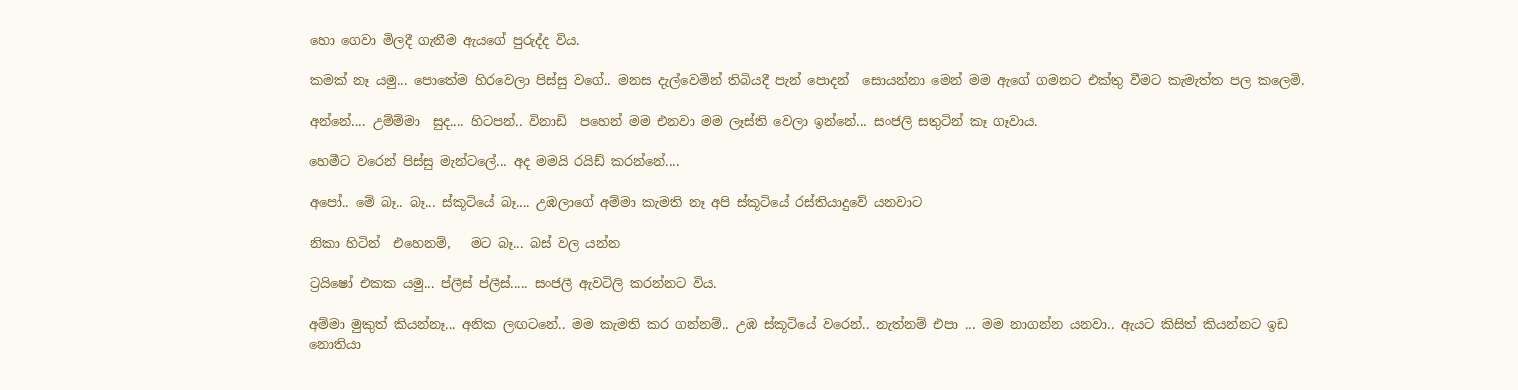හො ගෙවා මිලදී ගැනීම ඇයගේ පුරුද්ද විය.

කමක් නෑ යමු... පොතේම හිරවෙලා පිස්සු වගේ.. මනස දැල්වෙමින් තිබියදී පැන් පොදන්  සොයන්නා මෙන් මම ඇගේ ගමනට එක්තු වීමට කැමැත්ත පල කලෙමි.

අන්නේ.... උම්ම්මා  සුද.... හිටපන්.. විනාඩි  පහෙන් මම එනවා මම ලෑස්ති වෙලා ඉන්නේ... සංජලි සතුටින් කෑ ගෑවාය.

හෙමීට වරෙන් පිස්සු මැන්ටලේ... අද මමයි රයිඩ් කරන්නේ....

අපෝ.. මේ බෑ.. බෑ... ස්කූටියේ බෑ.... උඹලාගේ අම්මා කැමති නෑ අපි ස්කූටියේ රස්තියාදුවේ යනවාට

නිකා හිටින්  එහෙනම්,   මට බෑ... බස් වල යන්න

ට්‍රයිෂෝ එකක යමු... ප්ලීස් ප්ලීස්..... සංජලී ඇවටිලි කරන්නට විය.

අම්මා මුකුත් කියන්නෑ... අනික ලඟටනේ.. මම කැමති කර ගන්නම්.. උඹ ස්කූටියේ වරෙන්.. නැත්නම් එපා ... මම නාගන්න යනවා.. ඇයට කිසිත් කියන්නට ඉඩ නොතියා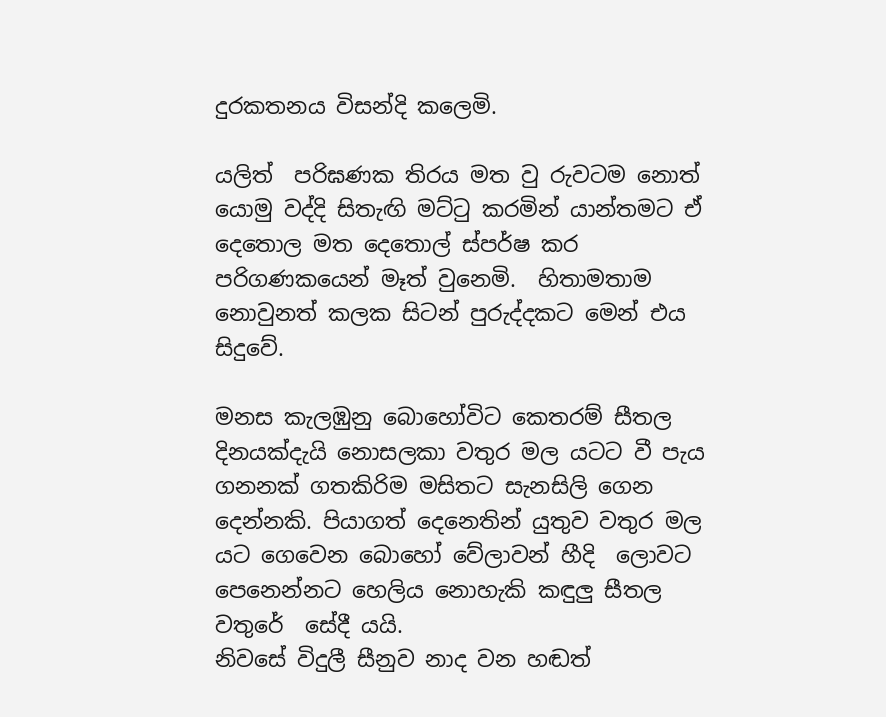දුරකතනය විසන්දි කලෙමි.

යලිත්  පරිඝණක තිරය මත වු රුවටම නොත් යොමු වද්දි සිතැඟි මට්ටු කරමින් යාන්තමට ඒ දෙතොල මත දෙතොල් ස්පර්ෂ කර පරිගණකයෙන් මෑත් වුනෙමි.  හිතාමතාම නොවුනත් කලක සිටන් පුරුද්දකට මෙන් එය සිදුවේ.

මනස කැලඹුනු බොහෝවිට කෙතරම් සීතල දිනයක්දැයි නොසලකා වතුර මල යටට වී පැය ගනනක් ගතකිරිම මසිතට සැනසිලි ගෙන දෙන්නකි. පියාගත් දෙනෙතින් යුතුව වතුර මල යට ගෙවෙන බොහෝ වේලාවන් හීදි  ලොවට පෙනෙන්නට හෙලිය නොහැකි කඳුලු සීතල වතුරේ  සේදී යයි.
නිවසේ විදුලී සීනුව නාද වන හඬත්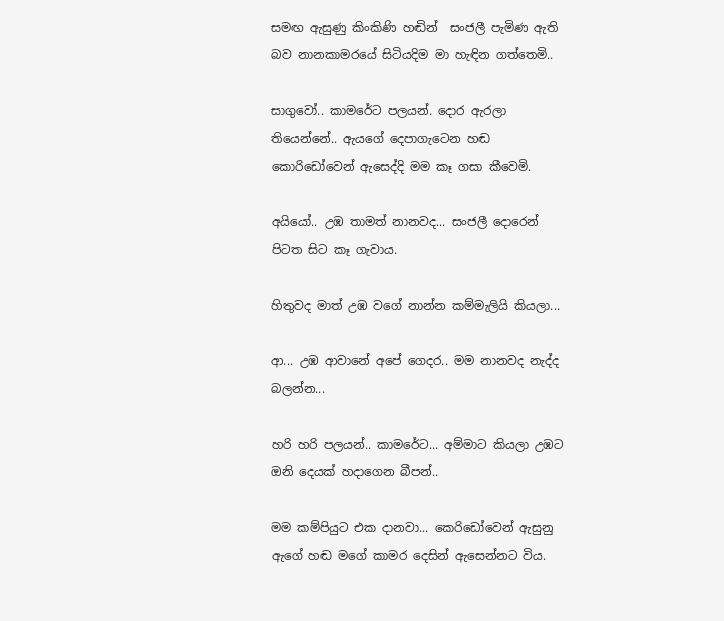සමඟ ඇසුණු කිංකිණි හඬින්  සංජලී පැමිණ ඇති බව නානකාමරයේ සිටියදිම මා හැඳින ගත්තෙමි..

සාගුවෝ.. කාමරේට පලයන්. දොර ඇරලා තියෙන්නේ.. ඇයගේ දෙපාගැටෙන හඬ කොරිඩෝවෙන් ඇසෙද්දි මම කෑ ගසා කීවෙමි.

අයියෝ.. උඹ තාමත් නානවද... සංජලී දොරෙන් පිටත සිට කෑ ගැවාය.

හිතුවද මාත් උඹ වගේ නාන්න කම්මැලියි කියලා...

ආ... උඹ ආවානේ අපේ ගෙදර.. මම නානවද නැද්ද බලන්න...

හරි හරි පලයන්.. කාමරේට... අම්මාට කියලා උඹට ඔනි දෙයක් හදාගෙන බීපන්..

මම කම්පියුට එක දානවා... කෙරිඩෝවෙන් ඇසුනු ඇගේ හඬ මගේ කාමර දෙසින් ඇසෙන්නට විය.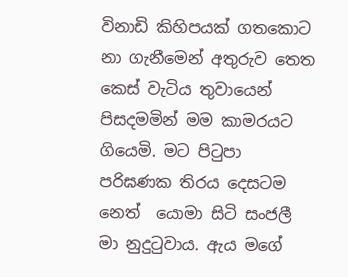විනාඩි කිහිපයක් ගතකොට නා ගැනීමෙන් අතුරුව තෙත කෙස් වැටිය තුවායෙන් පිසදමමින් මම කාමරයට ගියෙමි. මට පිටුපා පරිඝණක තිරය දෙසටම නෙත්  යොමා සිටි සංජලී මා නුදුටුවාය. ඇය මගේ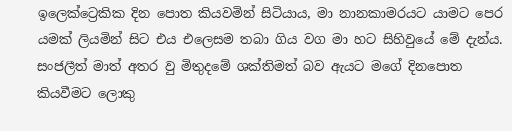ඉලෙක්ට්‍රෙකික දින පොත කියවමින් සිටියාය, මා නානකාමරයට යාමට පෙර යමක් ලියමින් සිට එය එලෙසම තබා ගිය වග මා හට සිහිවුයේ මේ දැන්ය. සංජලීත් මාත් අතර වු මිතුදමේ ශක්තිමත් බව ඇයට මගේ දිනපොත කියවීමට ලොකු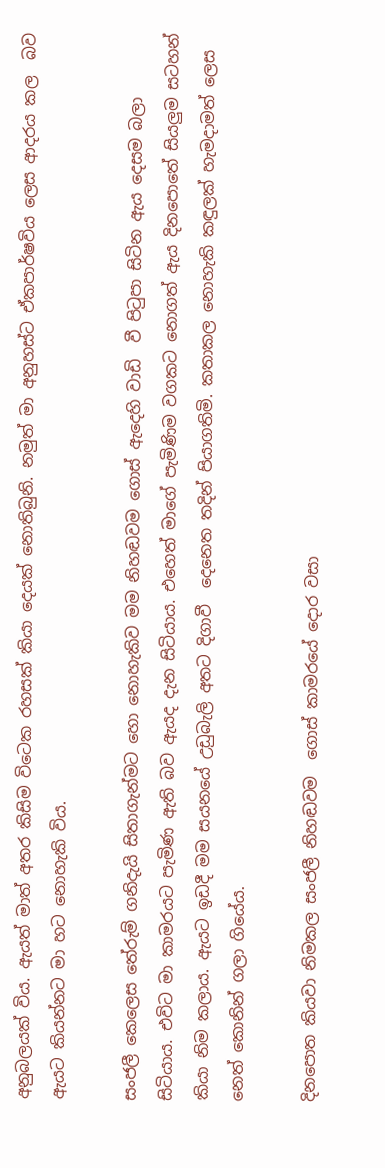අනුබලයක් විය. ඇයත් මාත් අතර කිසිම විටෙක රහසක් කියා දෙයක් නොතිබුනි. නමුත් මා අනුහස්ට ඒකපාර්ෂවිය ලෙස ආදරය කල  බව ඇයට කියන්නට මා හට නොහැකි විය.

සංජලී කෙලෙස තේරුම් ගනිදැයි සිතාගැන්මට හො නොහැකිව මම නිහඬවම ගොස් ඇදෙහි වාඩි  වී පිටුපා සිටින ඇය දෙසම බලා සිටියාය. එවිට මා කාමරයට පැමිණ ඇති බව ඇයද දැන සිටියාය. එහෙත් මාගේ පැමිණිම වගකට නොගත් ඇය දිනපොතේ සියලුම සටහන් කියා නිම කලාය. ඇයට ඉඩදී මම සයනයේ උඩුබැලි අතට දිගාවී  දෙනෙත තදින් පියාගතිමි. කතාකල නොහැකි කඳුලක් හැමදාමත් ලෙස නෙත් කොනින් ගලා ගියේය.

දිනපොත කියවා නිමකල සංජලී නිහඬවම  ගොස් කාමරයේ දොර වසා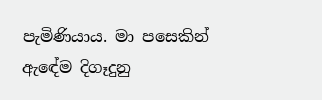පැමිණියාය. මා පසෙකින්  ඇඳේම දිගෑදුනු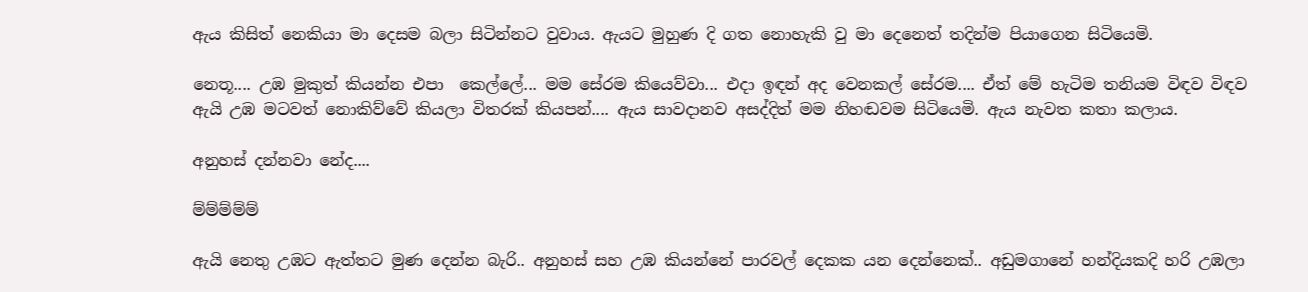ඇය කිසිත් නෙකියා මා දෙසම බලා සිටින්නට වුවාය. ඇයට මුහුණ දි ගත නොහැකි වු මා දෙනෙත් තදින්ම පියාගෙන සිටියෙමි.

නෙතූ.... උඹ මුකුත් කියන්න එපා  කෙල්ලේ... මම සේරම කියෙව්වා... එදා ඉඳන් අද වෙනකල් සේරම.... ඒත් මේ හැටිම තනියම විඳව විඳව ඇයි උඹ මටවත් නොකිව්වේ කියලා විතරක් කියපන්.... ඇය සාවදානව අසද්දිත් මම නිහඬවම සිටියෙමි. ඇය නැවත කතා කලාය.

අනුහස් දන්නවා නේද....

ම්ම්ම්ම්ම්

ඇයි නෙතු උඹට ඇත්තට මුණ දෙන්න බැරි.. අනුහස් සහ උඹ කියන්නේ පාරවල් දෙකක යන දෙන්නෙක්.. අඩුමගානේ හන්දියකදි හරි උඹලා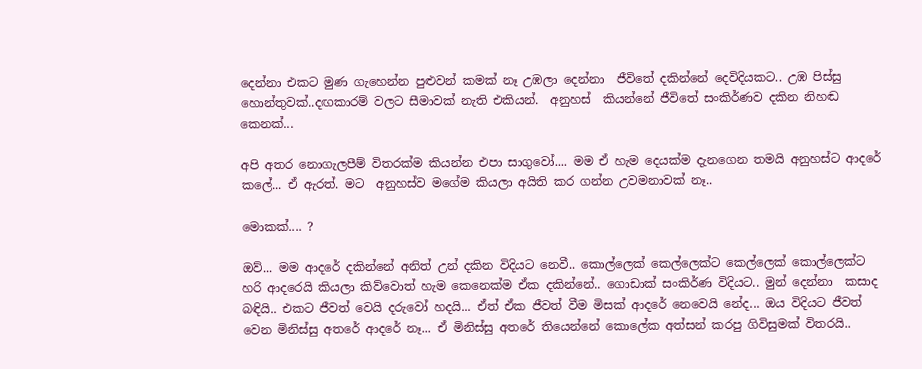දෙන්නා එකට මුණ ගැහෙන්න පුළුවන් කමක් නෑ උඹලා දෙන්නා  ජීවිතේ දකින්නේ දෙවිදියකට.. උඹ පිස්සු හොන්තුවක්..දඟකාරම් වලට සීමාවක් නැති එකියන්.  අනුහස්  කියන්නේ ජීවිතේ සංකිර්ණව දකින නිහඬ කෙනක්...

අපි අතර නොගැලපීම් විතරක්ම කියන්න එපා සාගුවෝ.... මම ඒ හැම දෙයක්ම දැනගෙන තමයි අනුහස්ට ආදරේ කලේ... ඒ ඇරත්. මට  අනුහස්ව මගේම කියලා අයිති කර ගන්න උවමනාවක් නෑ..

මොකක්.... ?

ඔව්... මම ආදරේ දකින්නේ අනිත් උන් දකින විදියට නෙවී.. කොල්ලෙක් කෙල්ලෙක්ට කෙල්ලෙක් කොල්ලෙක්ට හරි ආදරෙයි කියලා කිව්වොත් හැම කෙනෙක්ම ඒක දකින්නේ.. ගොඩාක් සංකිර්ණ විදියට.. මුන් දෙන්නා  කසාද  බඳියි.. එකට ජීවත් වෙයි දරුවෝ හදයි... ඒත් ඒක ජීවත් වීම මිසක් ආදරේ නෙවෙයි නේද... ඔය විදියට ජීවත් වෙන මිනිස්සු අතරේ ආදරේ නෑ... ඒ මිනිස්සු අතරේ තියෙන්නේ කොලේක අත්සන් කරපු ගිවිසුමක් විතරයි..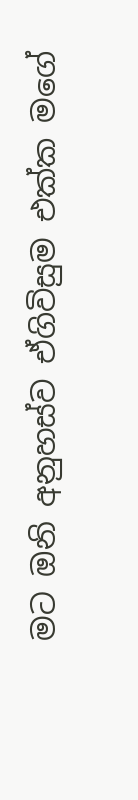මට ඔනි අනුහස්ව ඒගිවිසුම එක්ක මගේ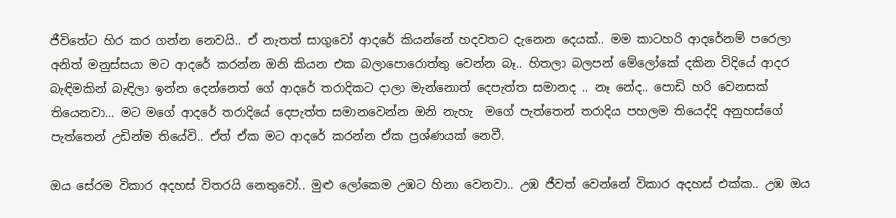ජීවිතේට හිර කර ගන්න නෙවයි.. ඒ නැතත් සාගුවෝ ආදරේ කියන්නේ හදවතට දැනෙන දෙයක්.. මම කාටහරි ආදරේනම් පරෙලා අනිත් මනුස්සයා මට ආදරේ කරන්න ඔනි කියන එක බලාපොරොත්තු වෙන්න බෑ.. හිතලා බලපන් මේලෝකේ දකින විදියේ ආදර බැඳිමකින් බැඳිලා ඉන්න දෙන්නෙත් ගේ ආදරේ තරාදිකට දාලා මැන්නොත් දෙපැත්ත සමානද .. නෑ නේද.. පොඩි හරි වෙනසක් තියෙනවා... මට මගේ ආදරේ තරාදියේ දෙපැත්ත සමානවෙන්න ඔනි නැහැ  මගේ පැත්තෙන් තරාදිය පහලම තියෙද්දි අනුහස්ගේ පැත්තෙන් උඩින්ම තියේවි.. ඒත් ඒක මට ආදරේ කරන්න ඒක ප්‍රශ්ණයක් නෙවී.

ඔය සේරම විකාර අදහස් විතරයි නෙතුවෝ.. මුළු ලෝකෙම උඹට හිනා වෙනවා.. උඹ ජීවත් වෙන්නේ විකාර අදහස් එක්ක.. උඹ ඔය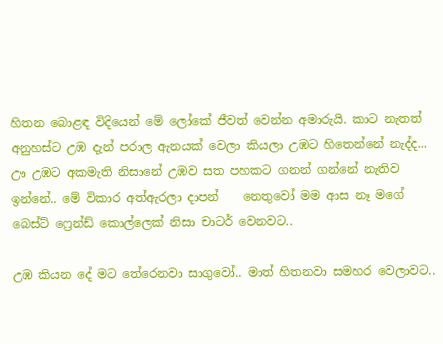හිතන බොළඳ විදියෙන් මේ ලෝකේ ජීවත් වෙන්න අමාරුයි. කාට නැතත් අනුහස්ට උඹ දැන් පරාල ඇනයක් වෙලා කියලා උඹට හිතෙන්නේ නැද්ද... ඌ උඹට අකමැති නිසානේ උඹව සත පහකට ගනන් ගන්නේ නැතිව ඉන්නේ.. මේ විකාර අත්ඇරලා දාපන්    නෙතුවෝ මම ආස නෑ මගේ බෙස්ට් ෆ්‍රෙන්ඩ් කොල්ලෙක් නිසා චාටර් වෙනවට..

උඹ කියන දේ මට තේරෙනවා සාගුවෝ.. මාත් හිතනවා සමහර වෙලාවට..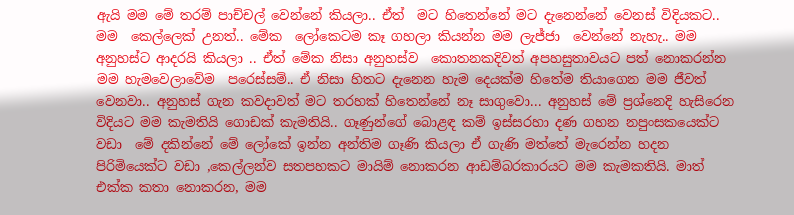ඇයි මම මේ තරම් පාච්චල් වෙන්නේ කියලා.. ඒත්  මට හිතෙන්නේ මට දැනෙන්නේ වෙනස් විදියකට.. මම  කෙල්ලෙක් උනත්.. මේක  ලෝකෙටම කෑ ගහලා කියන්න මම ලැජ්ජා  වෙන්නේ නැහැ.. මම අනුහස්ට ආදරයි කියලා .. ඒත් මේක නිසා අනුහස්ව  කොතනකදිවත් අපහසුතාවයට පත් නොකරන්න මම හැමවෙලාවේම  පරෙස්සම්.. ඒ නිසා හිතට දැනෙන හැම දෙයක්ම හිතේම තියාගෙන මම ජීවත් වෙනවා.. අනුහස් ගැන කවදාවත් මට තරහක් හිතෙන්නේ නෑ සාගුවො... අනුහස් මේ ප්‍රශ්නෙදි හැසිරෙන විදියට මම කැමතියි ගොඩක් කැමතියි.. ගෑණුන්ගේ බොළඳ කම් ඉස්සරහා දණ ගහන නපුංසකයෙක්ට වඩා  මේ දකින්නේ මේ ලෝකේ ඉන්න අන්තිම ගෑණි කියලා ඒ ගැණි මත්තේ මැරෙන්න හදන පිරිමියෙක්ට වඩා ,කෙල්ලන්ව සතපහකට මායිම් නොකරන ආඩම්බරකාරයට මම කැමකතියි. මාත් එක්ක කතා නොකරන, මම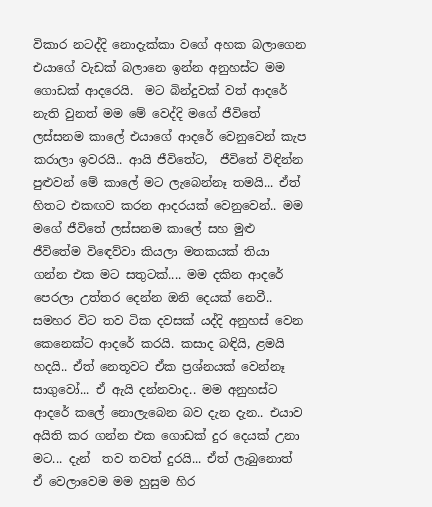විකාර නටද්දි නොදැක්කා වගේ අහක බලාගෙන එයාගේ වැඩක් බලානෙ ඉන්න අනුහස්ට මම ගොඩක් ආදරෙයි.  මට බින්දුවක් වත් ආදරේ නැති වුනත් මම මේ වෙද්දි මගේ ජීවිතේ ලස්සනම කාලේ එයාගේ ආදරේ වෙනුවෙන් කැප කරාලා ඉවරයි.. ආයි ජීවිතේට,  ජීවිතේ විඳින්න පුළුවන් මේ කාලේ මට ලැබෙන්නෑ තමයි... ඒත් හිතට එකඟව කරන ආදරයක් වෙනුවෙන්.. මම මගේ ජීවිතේ ලස්සනම කාලේ සහ මුළු ජීවිතේම විඳෙව්වා කියලා මතකයක් තියා ගන්න එක මට සතුටක්.... මම දකින ආදරේ පෙරලා උත්තර දෙන්න ඔනි දෙයක් නෙවී.. සමහර විට තව ටික දවසක් යද්දි අනුහස් වෙන කෙනෙක්ට ආදරේ කරයි. කසාද බඳියි, ළමයි හදයි.. ඒත් නෙතූවට ඒක ප්‍රශ්නයක් වෙන්නෑ සාගුවෝ... ඒ ඇයි දන්නවාද.. මම අනුහස්ට ආදරේ කලේ නොලැබෙන බව දැන දැන.. එයාව අයිති කර ගන්න එක ගොඩක් දුර දෙයක් උනා මට... දැන්  තව තවත් දුරයි... ඒත් ලැබුනොත් ඒ වෙලාවෙම මම හුසුම හිර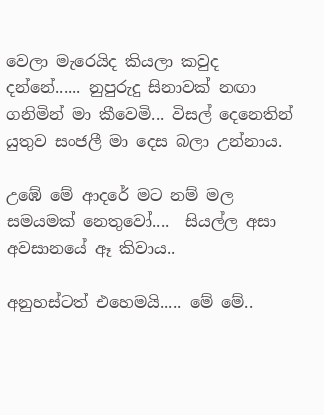වෙලා මැරෙයිද කියලා කවුද දන්නේ...... නුපුරුදු සිනාවක් නඟා ගනිමින් මා කීවෙමි... විසල් දෙනෙතින් යුතුව සංජලී මා දෙස බලා උන්නාය.

උඹේ මේ ආදරේ මට නම් මල සමයමක් නෙතුවෝ....  සියල්ල අසා අවසානයේ ඈ කිවාය..

අනුහස්ටත් එහෙමයි..... මේ මේ..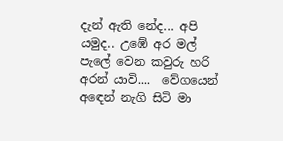දැන් ඇති නේද... අපි යමුද.. උඹේ අර මල් පැලේ වෙන කවුරු හරි අරන් යාවි....  වේගයෙන් අඳෙන් නැගි සිටි මා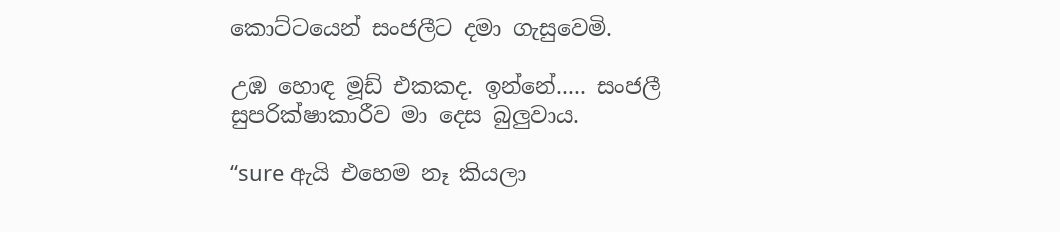කොට්ටයෙන් සංජලීට දමා ගැසුවෙමි.

උඹ හොඳ මූඩ් එකකද. ඉන්නේ..... සංජලී සුපරික්ෂාකාරීව මා දෙස බුලුවාය.

“sure ඇයි එහෙම නෑ කියලා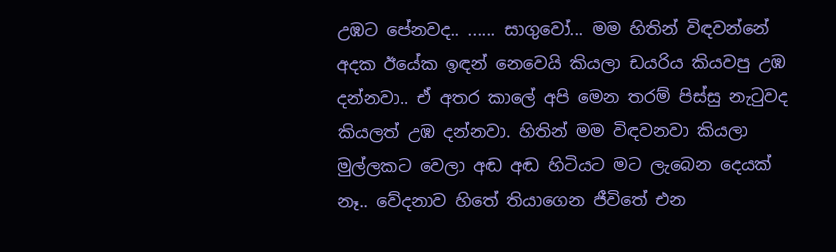උඹට පේනවද.. ...... සාගුවෝ... මම හිතින් විඳවන්නේ අදක ඊයේක ඉඳන් නෙවෙයි කියලා ඩයරිය කියවපු උඹ දන්නවා.. ඒ අතර කාලේ අපි මෙන තරම් පිස්සු නැටුවද කියලත් උඹ දන්නවා. හිතින් මම විඳවනවා කියලා මුල්ලකට වෙලා අඬ අඬ හිටියට මට ලැබෙන දෙයක් නෑ.. වේදනාව හිතේ තියාගෙන ජීවිතේ එන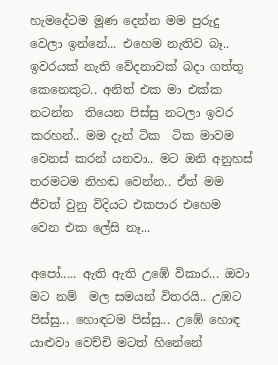හැමදේටම මූණ දෙන්න මම පුරුදු වෙලා ඉන්නේ... එහෙම නැතිව බෑ.. ඉවරයක් නැති වේදනාවක් බදා ගත්තු කෙනෙකුට.. අනිත් එක මා එක්ක නටන්න  තියෙන පිස්සු නටලා ඉවර කරහන්.. මම දැන් ටික  ටික මාවම වෙනස් කරන් යනවා.. මට ඔනි අනුහස් තරමටම නිහඬ වෙන්න.. ඒත් මම  ජීවත් වුනු විදියට එකපාර එහෙම වෙන එක ලේසි නෑ...

අපෝ..... ඇති ඇති උඹේ විකාර... ඔවා මට නම්  මල සමයන් විතරයි.. උඹට පිස්සු... හොඳටම පිස්සු... උඹේ හොඳ යාළුවා වෙච්චි මටත් හිනේනේ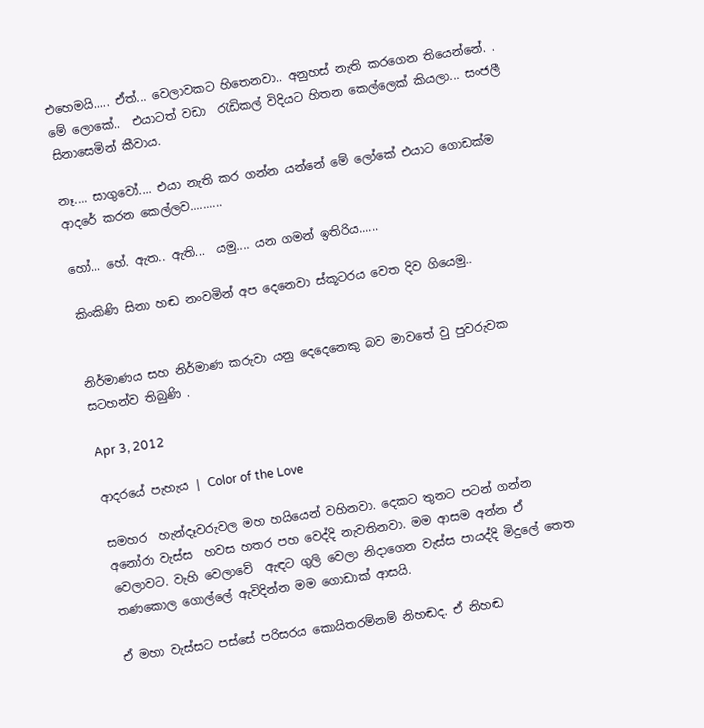එහෙමයි..... ඒත්... වෙලාවකට හිතෙනවා.. අනුහස් නැති කරගෙන තියෙන්නේ. . මේ ලොකේ..  එයාටත් වඩා  රැඩිකල් විදියට හිතන කෙල්ලෙක් කියලා... සංජලී සිනාසෙමින් කීවාය.

නෑ.... සාගුවෝ.... එයා නැති කර ගන්න යන්නේ මේ ලෝකේ එයාට ගොඩක්ම ආදරේ කරන කෙල්ලව..........

හෝ... හේ. ඇත.. ඇති...  යමු.... යන ගමන් ඉතිරිය......

කිංකිණි සිනා හඬ නංවමින් අප දෙනෙවා ස්කූටරය වෙත දිව ගියෙමු..


නිර්මාණය සහ නිර්මාණ කරුවා යනු දෙදෙනෙකු බව මාවතේ වු පුවරුවක සටහන්ව තිබුණි .

Apr 3, 2012

ආදරයේ පැහැය | Color of the Love

සමහර  හැන්දෑවරුවල මහ හයියෙන් වහිනවා. දෙකට තුනට පටන් ගන්න අනෝරා වැස්ස  හවස හතර පහ වෙද්දි නැවතිනවා. මම ආසම අන්න ඒ වෙලාවට. වැහි වෙලාවේ  ඇඳට ගුලි වෙලා නිදාගෙන වැස්ස පායද්දි මිදුලේ තෙත තණකොල ගොල්ලේ ඇවිදින්න මම ගොඩාක් ආසයි.

ඒ මහා වැස්සට පස්සේ පරිසරය කොයිතරම්නම් නිහඬද. ඒ නිහඬ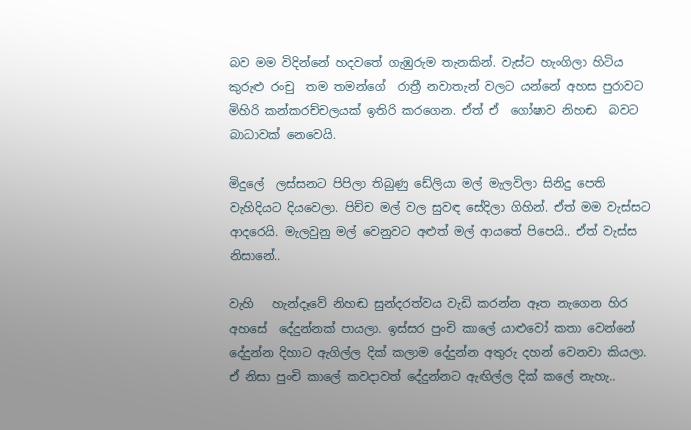බව මම විදින්නේ හදවතේ ගැඹුරුම තැනකින්. වැස්ට හැංගිලා හිටිය කුරුළු රංචු  තම තමන්ගේ  රාත්‍රී නවාතැන් වලට යන්නේ අහස පුරාවට මිහිරි කන්කරච්චලයක් ඉතිරි කරගෙන. ඒත් ඒ  ගෝෂාව නිහඬ  බවට බාධාවක් නෙවෙයි.

මිදුලේ  ලස්සනට පිපිලා තිබුණු ඩේලියා මල් මැලවිලා සිනිදු පෙති වැහිදියට දියවෙලා. පිච්ච මල් වල සුවඳ සේදිලා ගිහින්. ඒත් මම වැස්සට ආදරෙයි. මැලවුනු මල් වෙනුවට අළුත් මල් ආයතේ පිපෙයි.. ඒත් වැස්ස නිසානේ..

වැහි   හැන්දෑවේ නිහඬ සුන්දරත්වය වැඩි කරන්න ඈත නැගෙන හිර අහසේ  දේදුන්නක් පායලා. ඉස්සර පුංචි කාලේ යාළුවෝ කතා වෙන්නේ දේදුන්න දිහාට ඇගිල්ල දික් කලාම දේදුන්න අතුරු දහන් වෙනවා කියලා. ඒ නිසා පුංචි කාලේ කවදාවත් දේදුන්නට ඇඟිල්ල දික් කලේ නැහැ..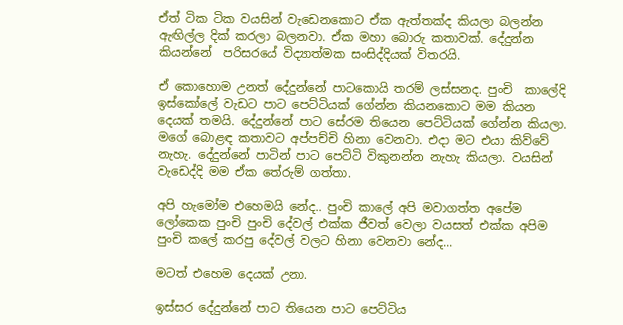ඒත් ටික ටික වයසින් වැඩෙනකොට ඒක ඇත්තක්ද කියලා බලන්න ඇඟිල්ල දික් කරලා බලනවා. ඒක මහා බොරු කතාවක්. දේදුන්න කියන්නේ  පරිසරයේ විද්‍යාත්මක සංසිද්දියක් විතරයි.

ඒ කොහොම උනත් දේදුන්නේ පාටකොයි තරම් ලස්සනද. පුංචි  කාලේදි ඉස්කෝලේ වැඩට පාට පෙට්ටියක් ගේන්න කියනකොට මම කියන දෙයක් තමයි. දේදුන්නේ පාට සේරම තියෙන පෙට්ටියක් ගේන්න කියලා. මගේ බොළඳ කතාවට අප්පච්චි හිනා වෙනවා. එදා මට එයා කිව්වේ නැහැ. දේදුන්නේ පාටින් පාට පෙට්ටි විකුනන්න නැහැ කියලා. වයසින් වැඩෙද්දි මම ඒක තේරුම් ගත්තා.

අපි හැමෝම එහෙමයි නේද.. පුංචි කාලේ අපි මවාගත්ත අපේම ලෝකෙක පුංචි පුංචි දේවල් එක්ක ජීවත් වෙලා වයසත් එක්ක අපිම පුංචි කලේ කරපු දේවල් වලට හිනා වෙනවා නේද...

මටත් එහෙම දෙයක් උනා.

ඉස්සර දේදුන්නේ පාට තියෙන පාට පෙට්ටිය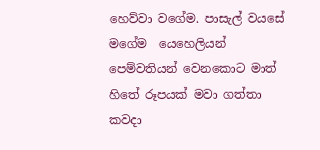හෙව්වා වගේම. පාසැල් වයසේ මගේම  යෙහෙලියන් පෙම්වතියන් වෙනකොට මාත් හිතේ රූපයක් මවා ගත්තා කවදා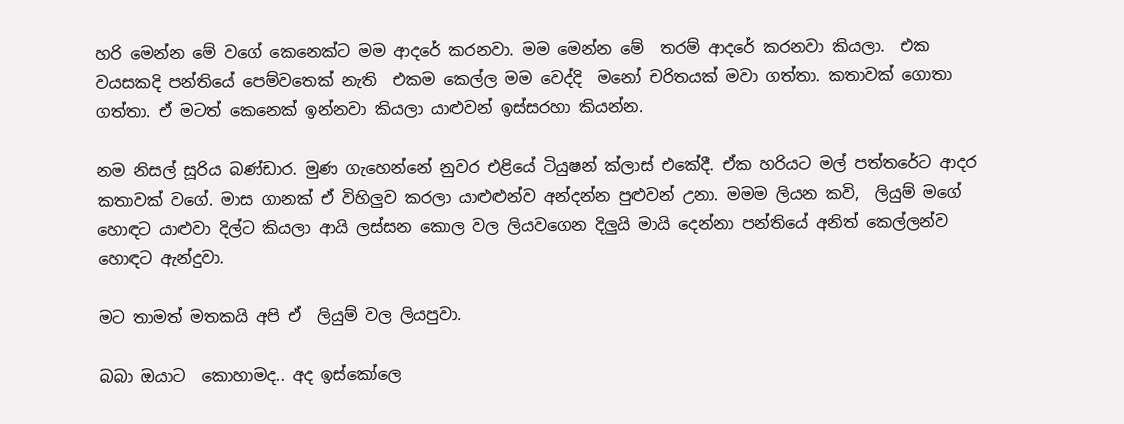හරි මෙන්න මේ වගේ කෙනෙක්ට මම ආදරේ කරනවා. මම මෙන්න මේ  තරම් ආදරේ කරනවා කියලා.  එක වයසකදි පන්තියේ පෙම්වතෙක් නැති  එකම කෙල්ල මම වෙද්දි  මනෝ චරිතයක් මවා ගත්තා. කතාවක් ගොතා ගත්තා. ඒ මටත් කෙනෙක් ඉන්නවා කියලා යාළුවන් ඉස්සරහා කියන්න.

නම නිසල් සූරිය බණ්ඩාර. මුණ ගැහෙන්නේ නුවර එළියේ ටියුෂන් ක්ලාස් එකේදී. ඒක හරියට මල් පත්තරේට ආදර කතාවක් වගේ. මාස ගානක් ඒ විහිලුව කරලා යාළුළුන්ව අන්දන්න පුළුවන් උනා. මමම ලියන කවි,  ලියුම් මගේ හොඳට යාළුවා දිල්ට කියලා ආයි ලස්සන කොල වල ලියවගෙන දිලුයි මායි දෙන්නා පන්තියේ අනිත් කෙල්ලන්ව හොඳට ඇන්දුවා.

මට තාමත් මතකයි අපි ඒ  ලියුම් වල ලියපුවා.

බබා ඔයාට  කොහාමද.. අද ඉස්කෝලෙ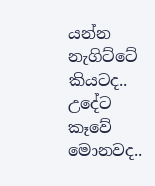යන්න නැගිට්ටේ කියටද.. උදේට කෑවේ මොනවද..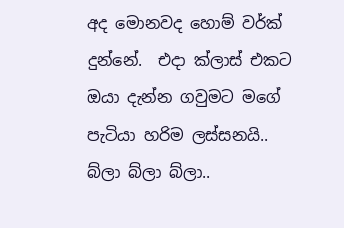අද මොනවද හොම් වර්ක් දුන්නේ.  එදා ක්ලාස් එකට ඔයා දැන්න ගවුමට මගේ පැටියා හරිම ලස්සනයි.. බ්ලා බ්ලා බ්ලා..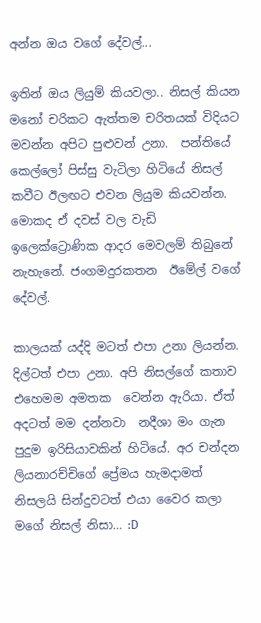අන්න ඔය වගේ දේවල්...

ඉතින් ඔය ලියුම් කියවලා.. නිසල් කියන මනෝ චරිකට ඇත්තම චරිතයක් විදියට මවන්න අපිට පුළුවන් උනා.  පන්තියේ කෙල්ලෝ පිස්සු වැටිලා හිටියේ නිසල් කවීට ඊලඟට එවන ලියුම කියවන්න. මොකද ඒ දවස් වල වැඩි ඉලෙක්ට්‍රොණික ආදර මෙවලම් තිබුනේ නැහැනේ. ජංගමදුරකතන  ඊමේල් වගේ දේවල්.

කාලයක් යද්දි මටත් එපා උනා ලියන්න. දිල්ටත් එපා උනා. අපි නිසල්ගේ කතාව එහෙමම අමතක  වෙන්න ඇරියා. ඒත් අදටත් මම දන්නවා  නදීශා මං ගැන පුදුම ඉරිසියාවකින් හිටියේ. අර චන්දන ලියනාරච්චිගේ ප්‍රේමය හැමදාමත් නිසලයි සින්දුවටත් එයා වෛර කලා මගේ නිසල් නිසා… :D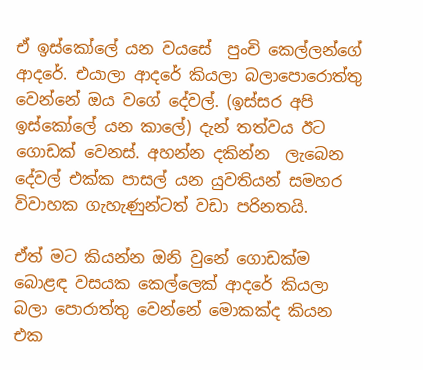ඒ ඉස්කෝලේ යන වයසේ  පුංචි කෙල්ලන්ගේ ආදරේ. එයාලා ආදරේ කියලා බලාපොරොත්තු වෙන්නේ ඔය වගේ දේවල්. (ඉස්සර අපි ඉස්කෝලේ යන කාලේ) දැන් තත්වය ඊට ගොඩක් වෙනස්. අහන්න දකින්න  ලැබෙන දේවල් එක්ක පාසල් යන යුවතියන් සමහර විවාහක ගැහැණුන්ටත් වඩා පරිනතයි.

ඒත් මට කියන්න ඔනි වුනේ ගොඩක්ම බොළඳ වසයක කෙල්ලෙක් ආදරේ කියලා බලා පොරාත්තු වෙන්නේ මොකක්ද කියන එක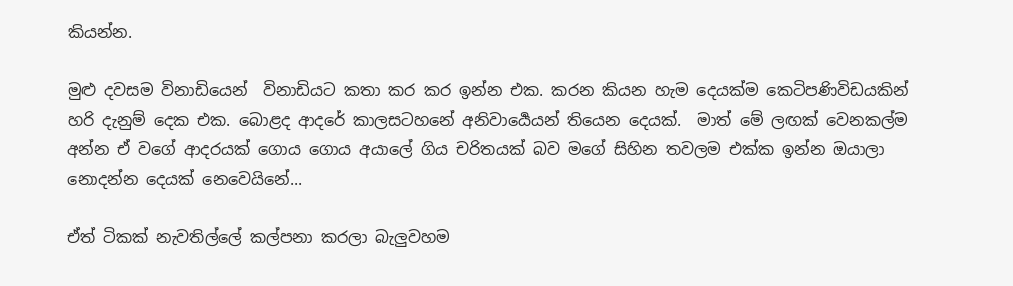කියන්න.

මුළු දවසම විනාඩියෙන්  විනාඩියට කතා කර කර ඉන්න එක. කරන කියන හැම දෙයක්ම කෙටිපණිවිඩයකින් හරි දැනුම් දෙක එක. බොළද ආදරේ කාලසටහනේ අනිවාර්‍යෙයන් තියෙන දෙයක්.  මාත් මේ ලඟක් වෙනකල්ම අන්න ඒ වගේ ආදරයක් ගොය ගොය අයාලේ ගිය චරිතයක් බව මගේ සිහින තවලම එක්ක ඉන්න ඔයාලා නොදන්න දෙයක් නෙවෙයිනේ...

ඒත් ටිකක් නැවතිල්ලේ කල්පනා කරලා බැලුවහම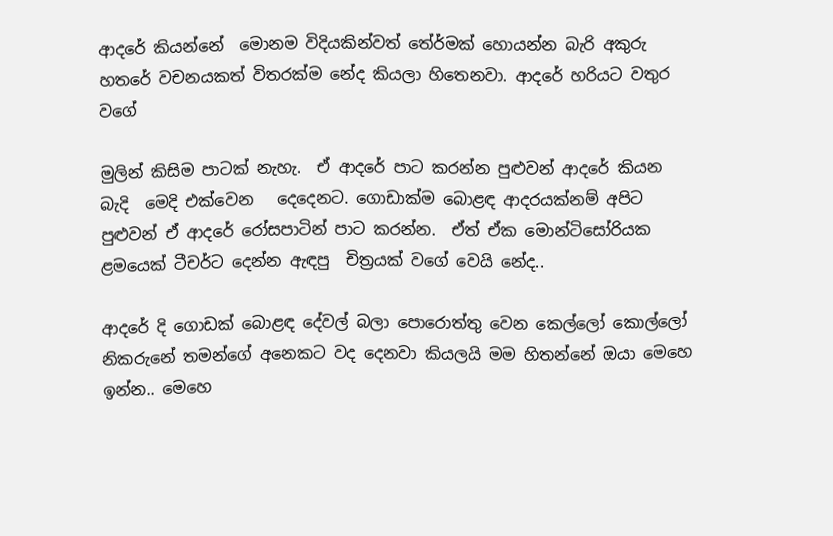ආදරේ කියන්නේ  මොනම විදියකින්වත් තේර්මක් හොයන්න බැරි අකුරු හතරේ වචනයකත් විතරක්ම නේද කියලා හිතෙනවා. ආදරේ හරියට වතුර වගේ

මුලින් කිසිම පාටක් නැහැ.  ඒ ආදරේ පාට කරන්න පුළුවන් ආදරේ කියන බැදි  මෙදි එක්වෙන   දෙදෙනට. ගොඩාක්ම බොළඳ ආදරයක්නම් අපිට පුළුවන් ඒ ආදරේ රෝසපාටින් පාට කරන්න.  ඒත් ඒක මොන්ටිසෝරියක ළමයෙක් ටීචර්ට දෙන්න ඇඳපු  චිත්‍රයක් වගේ වෙයි නේද..

ආදරේ දි ගොඩක් බොළඳ දේවල් බලා පොරොත්තු වෙන කෙල්ලෝ කොල්ලෝ නිකරුනේ තමන්ගේ අනෙකට වද දෙනවා කියලයි මම හිතන්නේ ඔයා මෙහෙ ඉන්න.. මෙහෙ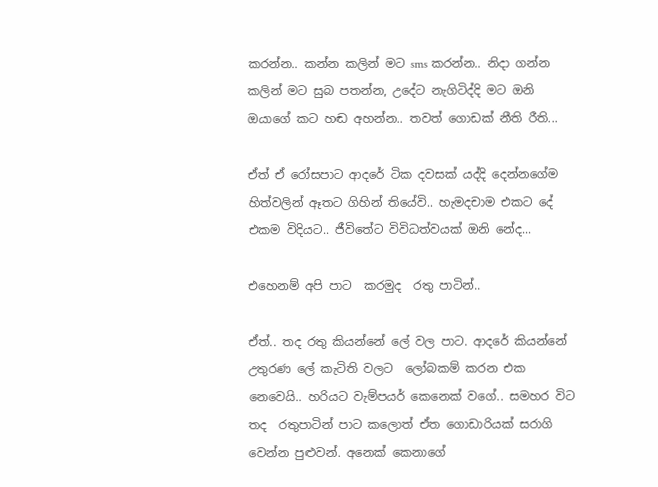කරන්න.. කන්න කලින් මට sms කරන්න.. නිදා ගන්න කලින් මට සුබ පතන්න, උදේට නැගිටිද්දි මට ඔනි ඔයාගේ කට හඬ අහන්න.. තවත් ගොඩක් නීති රීති...

ඒත් ඒ රෝසපාට ආදරේ ටික දවසක් යද්දි දෙන්නගේම හිත්වලින් ඈතට ගිහින් තියේවි.. හැමදචාම එකට දේ එකම විදියට.. ජීවිතේට විවිධත්වයක් ඔනි නේද...

එහෙනම් අපි පාට  කරමුද  රතු පාටින්..

ඒත්.. තද රතු කියන්නේ ලේ වල පාට. ආදරේ කියන්නේ උතුරණ ලේ කැටිති වලට  ලෝබකම් කරන එක  නෙවෙයි.. හරියට වැම්පයර් කෙනෙක් වගේ.. සමහර විට තද  රතුපාටින් පාට කලොත් ඒත ගොඩාරියක් සරාගි වෙන්න පුළුවන්. අනෙක් කෙනාගේ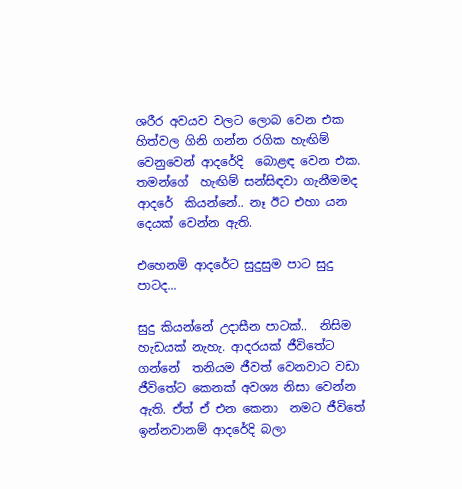ශරීර අවයව වලට ලොබ වෙන එක හිත්වල ගිනි ගන්න රගික හැඟිම් වෙනුවෙන් ආදරේදි  බොළඳ වෙන එක. තමන්ගේ  හැඟිම් සන්සිඳවා ගැනීමමද ආදරේ  කියන්නේ.. නෑ ඊට එහා යන දෙයක් වෙන්න ඇති.

එහෙනම් ආදරේට සුදුසුම පාට සුදු පාටද...

සුදු කියන්නේ උදාසීන පාටක්..  නිසිම හැඩයක් නැහැ. ආදරයක් ජීවිතේට ගන්නේ  තනියම ජීවත් වෙනවාට වඩා ජීවිතේට කෙනක් අවශ්‍ය නිසා වෙන්න ඇති. ඒත් ඒ එන කෙනා  නමට ජීවිතේ ඉන්නවානම් ආදරේදි බලා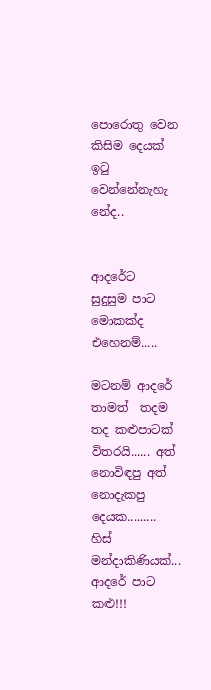පොරොතු වෙන කිසිම දෙයක් ඉටු වෙන්නේනැහැ නේද..


ආදරේට  සුදුසුම පාට මොකක්ද එහෙනම්.....

මටනම් ආදරේ තාමත්  තදම තද කළුපාටක් විතරයි...... අත් නොවිඳපු අත් නොදැකපු දෙයක......... හිස් මන්දාකිණියක්... ආදරේ පාට කළු!!!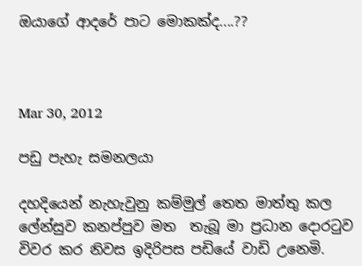ඔයාගේ ආදරේ පාට මොකක්ද....??



Mar 30, 2012

පඩු පැහැ සමනලයා

දහදියෙන් නැහැවුනු කම්මුල් තෙත මාත්තු කල ලේන්සුව කනප්පුව මත  තැබූ මා ප්‍රධාන දොරටුව විවර කර නිවස ඉදිරිපස පඩියේ වාඩි උනෙමි.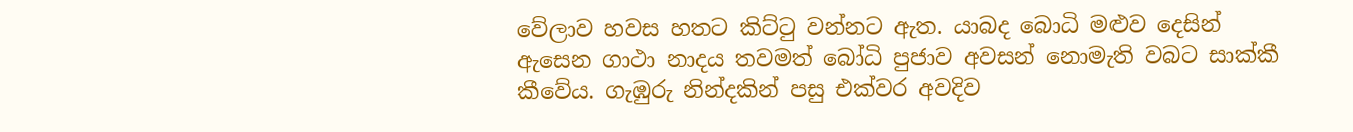වේලාව හවස හතට කිට්ටු වන්නට ඇත. යාබද බොධි මළුව දෙසින් ඇසෙන ගාථා නාදය තවමත් බෝධි පුජාව අවසන් නොමැති වබට සාක්කී කීවේය. ගැඹුරු නින්දකින් පසු එක්වර අවදිව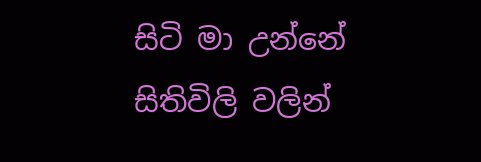සිටි මා උන්නේ සිතිවිලි වලින්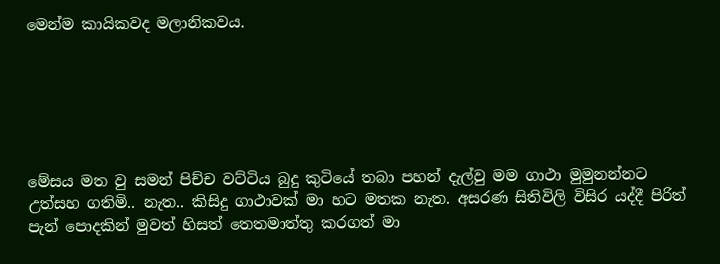මෙන්ම කායිකවද මලානිකවය.






මේසය මත වු සමන් පිච්ච වට්ටිය බුදු කුටියේ තබා පහන් දැල්වු මම ගාථා මුමුනන්නට උත්සහ ගතිමි.. නැත.. කිසිදු ගාථාවක් මා හට මතක නැත. අසරණ සිතිවිලි විසිර යද්දී පිරිත් පැන් පොදකින් මුවත් හිසත් තෙතමාත්තු කරගත් මා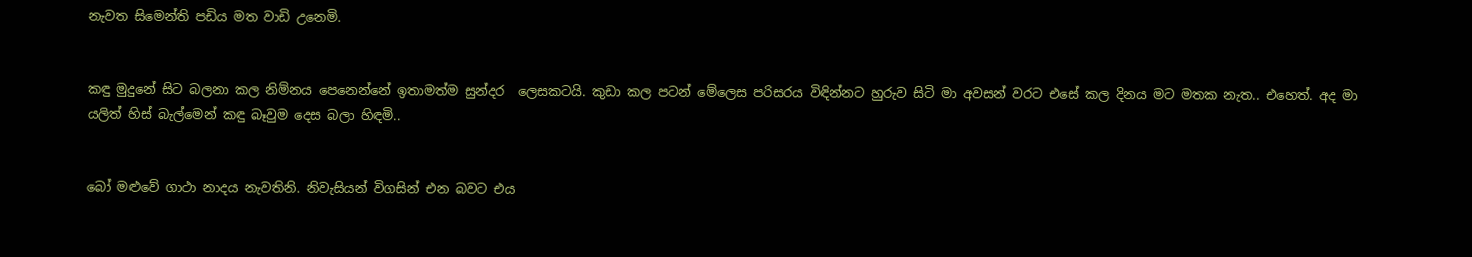නැවත සිමෙන්ති පඩිය මත වාඩි උනෙමි.


කඳු මුදුනේ සිට බලනා කල නිම්නය පෙනෙන්නේ ඉතාමත්ම සුන්දර  ලෙසකටයි. කුඩා කල පටන් මේලෙස පරිසරය විඳින්නට හුරුව සිටි මා අවසන් වරට එසේ කල දිනය මට මතක නැත.. එහෙත්. අද මා යලිත් හිස් බැල්මෙන් කඳු බෑවුම දෙස බලා හිඳමි..


බෝ මළුවේ ගාථා නාදය නැවතිනි. නිවැසියන් විගසින් එන බවට එය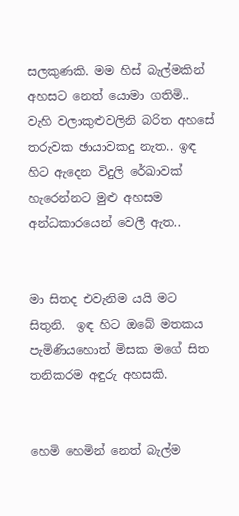සලකුණකි. මම හිස් බැල්මකින් අහසට නෙත් යොමා ගතිමි..
වැහි වලාකුළුවලිනි බරිත අහසේ තරුවක ඡායාවකදු නැත.. ඉඳ හිට ඇදෙන විදුලි රේඛාවක් හැරෙන්නට මුළු අහසම අන්ධකාරයෙන් වෙලී ඇත..


මා සිතද එවැනිම යයි මට සිතුනි.  ඉඳ හිට ඔබේ මතකය පැමිණියහොත් මිසක මගේ සිත තනිකරම අඳුරු අහසකි.


හෙමි හෙමින් නෙත් බැල්ම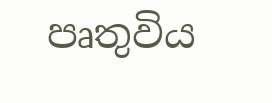පෘතුවිය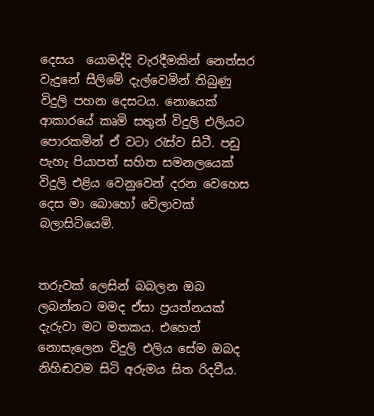දෙසය  යොමද්දි වැරදීමකින් නෙත්සර වැදුනේ සීලිමේ දැල්වෙමින් තිබුණු විදුලි පහන දෙසටය. නොයෙක් ආකාරයේ කෘමි සතුන් විදුලි එලියට පොරකමින් ඒ වටා රැස්ව සිටී. පඩු පැහැ පියාපත් සහිත සමනලයෙක් විදුලි එළිය වෙනුවෙන් දරන වෙහෙස දෙස මා බොහෝ වේලාවක් බලාසිටියෙමි.


තරුවක් ලෙසින් බබලන ඔබ ලබන්නට මමද ඒසා ප්‍රයත්නයක් දැරුවා මට මතකය. එහෙත් නොසැලෙන විදුලි එලිය සේම ඔබද නිහිඬවම සිටි අරුමය සිත රිදවීය.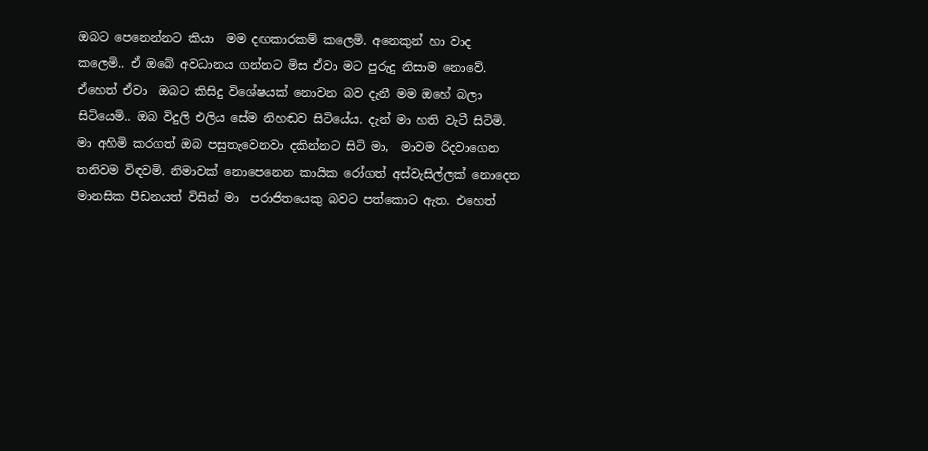ඔබට පෙනෙන්නට කියා  මම දඟකාරකම් කලෙමි. අනෙකුන් හා වාද කලෙමි.. ඒ ඔබේ අවධානය ගන්නට මිස ඒවා මට පුරුදු නිසාම නොවේ. ඒහෙත් ඒවා  ඔබට කිසිදු විශේෂයක් නොවන බව දැනී මම ඔහේ බලා සිටියෙමි.. ඔබ විදුලි එලිය සේම නිහඬව සිටියේය. දැන් මා හති වැටී සිටිමි.  මා අහිමි කරගත් ඔබ පසුතැවෙනවා දකින්නට සිටි මා,  මාවම රිදවාගෙන තනිවම විඳවමි. නිමාවක් නොපෙනෙන කායික රෝගත් අස්වැසිල්ලක් නොදෙන මානසික පීඩනයත් විසින් මා  පරාජිතයෙකු බවට පත්කොට ඇත. එහෙත්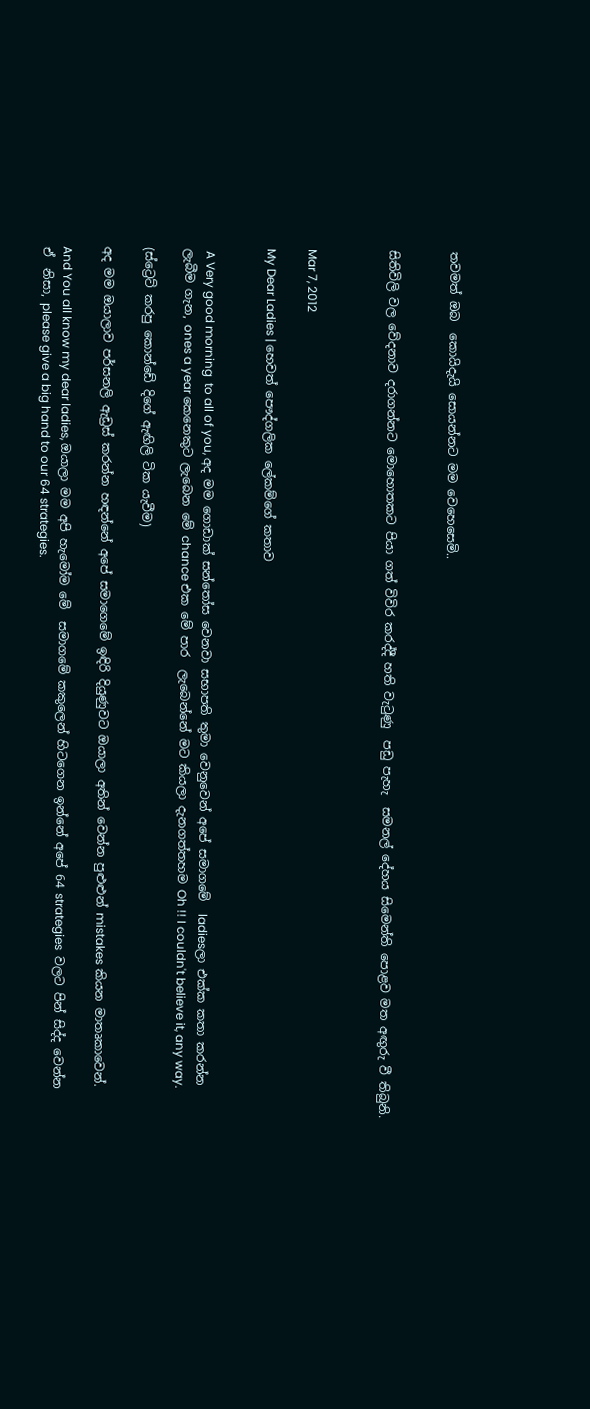තවමත් ඔබ  කොයිදැයි සොයන්නට මම වෙහෙසෙමි..


සිතිවිලි වල වේදනාව දරාගන්නට මොහොතකට පියා ගත් විවිර කරද්දී හති වැටුණු  පඩු පැහැ  සමනල් දේහය සිමෙන්ති පොළව මත අඟුරු වී තිබුනි.



Mar 7, 2012

My Dear Ladies | හෙවත් පෞද්ගලික ලේකම්ගේ කතාව


 A Very good morning  to all of you, අද මම ගොඩාක් සන්තෝස වෙනවා සභාපති තුමා වෙනුවෙන් අපේ සමාගමේ  ladiesලා එක්ක කතා කරන්න ලැබීම ගැන, ones a year කෙනෙකුට ලැබෙන මේ chance එක මේ පාර  ලැබෙන්නේ මට කියලා දැනගත්තහම Oh !! I couldn't believe it, any way.

(ස්ට්‍රෙට් කරපු කොන්ඩේ දිගේ ඇඟිලි ටික යැවීම)

අද මම ඔයාලාව පර්සනලි ඇඩ්‍රස් කරන්න හඳන්නේ අපේ සමාගෙමේ ඉඳිරි දියුණුවට ඔයාලා අතින් වෙන්න පුළුළුන් mistakes කියන මාතෘකාවෙන්.

And You all know my dear ladies, ඔයාලා මම අපි හැමෝම මේ  සමාගමේ කකුලෙන් හිටගෙන ඉන්නේ අපේ 64 strategies  වලට පින් සිද්ද වෙන්න ඒ  නිසා, please give a big hand to our 64 strategies.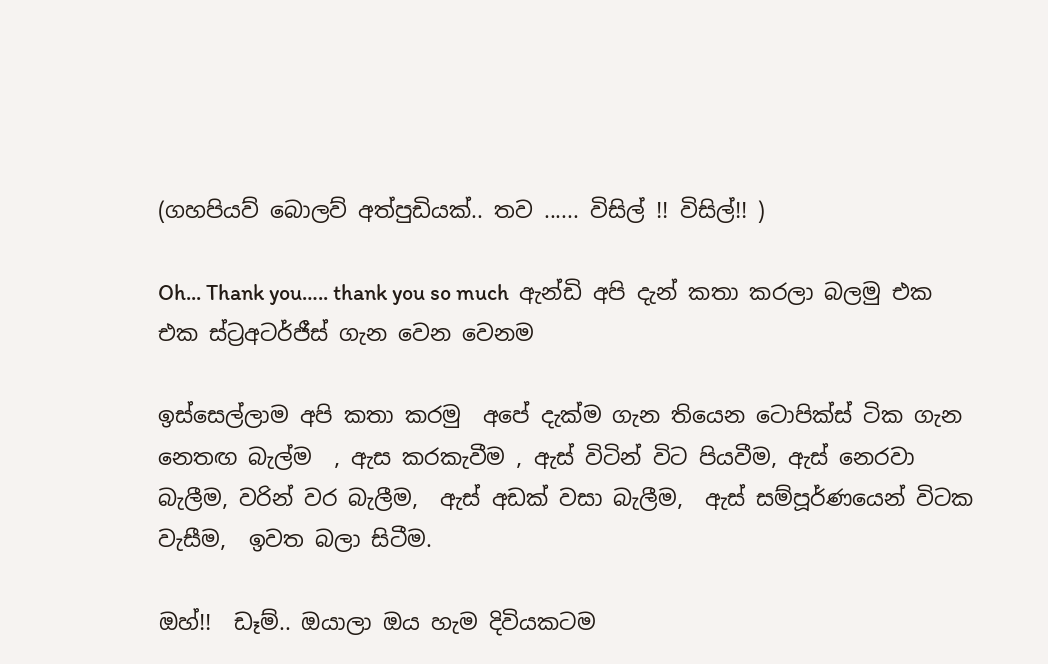(ගහපියව් බොලව් අත්පුඩියක්.. තව ...... විසිල් !! විසිල්!! )

Oh... Thank you….. thank you so much  ඇන්ඩි අපි දැන් කතා කරලා බලමු එක එක ස්ට්‍රඅටර්ජීස් ගැන වෙන වෙනම

ඉස්සෙල්ලාම අපි කතා කරමු  අපේ දැක්ම ගැන තියෙන ටොපික්ස් ටික ගැන නෙතඟ බැල්ම  , ඇස කරකැවීම , ඇස්‌ විටින් විට පියවීම, ඇස්‌ නෙරවා බැලීම, වරින් වර බැලීම,  ඇස්‌ අඩක්‌ වසා බැලීම,  ඇස්‌ සම්පූර්ණයෙන් විටක වැසීම,  ඉවත බලා සිටීම.

ඔහ්!!  ඩෑම්.. ඔයාලා ඔය හැම දිවියකටම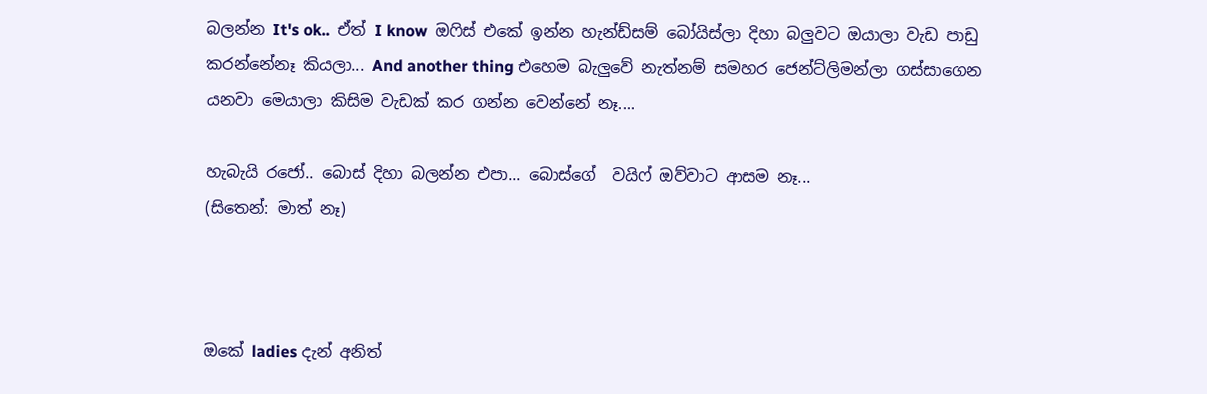බලන්න It's ok..  ඒත් I know  ඔෆිස් එකේ ඉන්න හැන්ඩ්සම් බෝයිස්ලා දිහා බලුවට ඔයාලා වැඩ පාඩු කරන්නේනෑ කියලා... And another thing එහෙම බැලුවේ නැත්නම් සමහර ජෙන්ට්ලිමන්ලා ගස්සාගෙන යනවා මෙයාලා කිසිම වැඩක් කර ගන්න වෙන්නේ නෑ....

හැබැයි රජෝ.. බොස් දිහා බලන්න එපා... බොස්ගේ  වයිෆ් ඔව්වාට ආසම නෑ...
(සිතෙන්: මාත් නෑ)



ඔකේ ladies දැන් අනිත්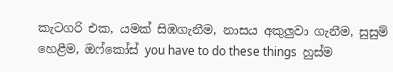කැටගරි එක, යමක්‌ සිඹගැනීම, නාසය අකුලුවා ගැනීම, සුසුම් හෙළීම, ඔෆ්කෝස් you have to do these things  හුස්ම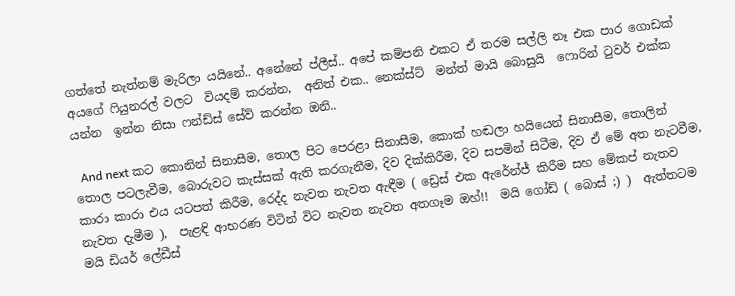ගත්තේ නැත්නම් මැරිලා යයිනේ.. අනේනේ ප්ලීස්.. අපේ කම්පනි එකට ඒ තරම සල්ලි නෑ එක පාර ගොඩක් අයගේ ෆියුනරල් වලට  වියදම් කරන්න,  අනිත් එක.. නෙක්ස්ට්  මන්ත් මායි බොසුයි  ෆොරින් ටුවර් එක්ක යන්න  ඉන්න නිසා ෆන්ඩ්ස් සේව් කරන්න ඔනි..

  And next කට කොනින් සිනාසීම, තොල පිට පෙරළා සිනාසීම, කොක්‌ හඬලා හයියෙන් සිනාසීම, තොලින් තොල පටලැවීම, බොරුවට කැස්‌සක්‌ ඇති කරගැනීම, දිව දික්‌කිරීම, දිව සපමින් සිටීම, දිව ඒ මේ අත නැටවීම, කාරා කාරා එය යටපත් කිරීම, රෙද්ද නැවත නැවත ඇඳීම ( ඩ්‍රෙස් එක ඇරේන්ජ් කිරීම සහ මේකප් නැතව නැවත දැමීම ),  පැළඳි ආභරණ විටින් විට නැවත නැවත අතගෑම ඔහ්!!  මයි ගෝඩ් ( බොස් ;) )  ඇත්තටම මයි ඩියර් ලේඩීස්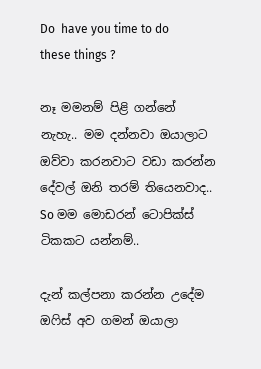Do  have you time to do these things ?

නෑ මමනම් පිළි ගන්නේ නැහැ.. මම දන්නවා ඔයාලාට ඔව්වා කරනවාට වඩා කරන්න දේවල් ඔනි තරම් තියෙනවාද..  So මම මොඩරන් ටොපික්ස් ටිකකට යන්නම්..

දැන් කල්පනා කරන්න උදේම ඔෆිස් අව ගමන් ඔයාලා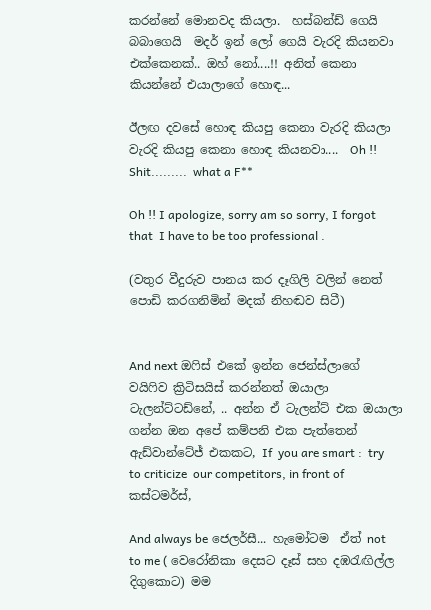කරන්නේ මොනවද කියලා.  හස්බන්ඩ් ගෙයි බබාගෙයි  මදර් ඉන් ලෝ ගෙයි වැරදි කියනවා එක්කෙනක්.. ඔහ් නෝ....!! අනිත් කෙනා කියන්නේ එයාලාගේ හොඳ...

ඊලඟ දවසේ හොඳ කියපු කෙනා වැරදි කියලා වැරදි කියපු කෙනා හොඳ කියනවා....  Oh !! Shit.........  what a F**

Oh !! I apologize, sorry am so sorry, I forgot that  I have to be too professional .

(වතුර වීදුරුව පානය කර දෑගිලි වලින් නෙත් පොඩි කරගනිමින් මදක් නිහඬව සිටී)


And next ඔෆිස් එකේ ඉන්න ජෙන්ස්ලාගේ වයිෆිව ක්‍රිටිසයිස් කරන්නත් ඔයාලා  ටැලන්ට්ටඩ්නේ, .. අන්න ඒ ටැලන්ට් එක ඔයාලා ගන්න ඔන අපේ කම්පනි එක පැත්තෙන් ඇඩ්වාන්ටේජ් එකකට, If  you are smart :  try to criticize  our competitors, in front of  කස්ටමර්ස්,

And always be ජෙලර්සී... හැමෝටම  ඒත් not  to me ( වෙරෝනිකා දෙසට දෑස් සහ දඹරැඟිල්ල දිගුකොට) මම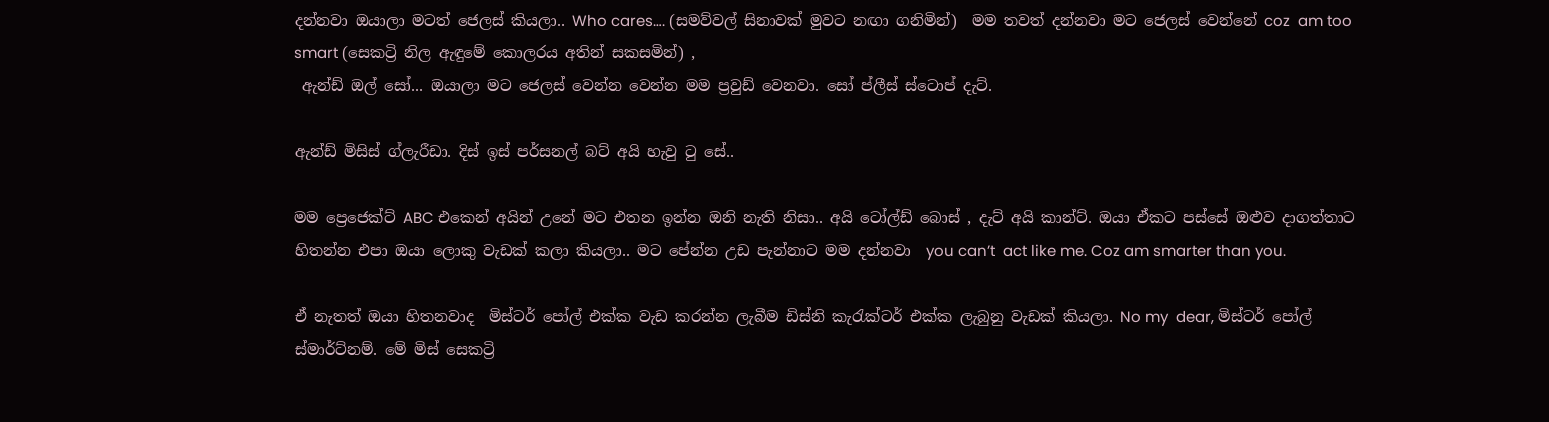දන්නවා ඔයාලා මටත් ජෙලස් කියලා.. Who cares…. (සමව්වල් සිනාවක් මුවට නඟා ගනිමින්)  මම තවත් දන්නවා මට ජෙලස් වෙන්නේ coz  am too smart (සෙකට්‍රි නිල ඇඳුමේ කොලරය අතින් සකසමින්) ,
 ඇන්ඩ් ඔල් සෝ... ඔයාලා මට ජෙලස් වෙන්න වෙන්න මම ප්‍රවුඩ් වෙනවා. සෝ ප්ලීස් ස්ටොප් දැට්.

ඇන්ඩ් මිසිස් ග්ලැරීඩා. දිස් ඉස් පර්සනල් බට් අයි හැවු ටු සේ..

මම ප්‍රෙජෙක්ට් ABC එකෙන් අයින් උනේ මට එතන ඉන්න ඔනි නැති නිසා.. අයි ටෝල්ඩ් බොස් , දැට් අයි කාන්ට්. ඔයා ඒකට පස්සේ ඔළුව දාගත්තාට හිතන්න එපා ඔයා ලොකු වැඩක් කලා කියලා.. මට පේන්න උඩ පැන්නාට මම දන්නවා  you can’t  act like me. Coz am smarter than you.

ඒ නැතත් ඔයා හිතනවාද  මිස්ටර් පෝල් එක්ක වැඩ කරන්න ලැබීම ඩිස්නි කැරැක්ටර් එක්ක ලැබුනු වැඩක් කියලා. No my  dear, මිස්ටර් පෝල් ස්මාර්ට්නම්. මේ මිස් සෙකට්‍රි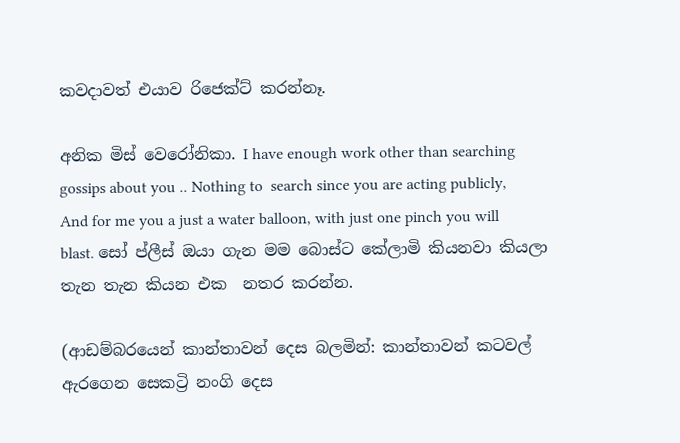කවදාවත් එයාව රිජෙක්ට් කරන්නෑ.

අනික මිස් වෙරෝනිකා. I have enough work other than searching  gossips about you .. Nothing to  search since you are acting publicly, And for me you a just a water balloon, with just one pinch you will blast. සෝ ප්ලීස් ඔයා ගැන මම බොස්ට කේලාමි කියනවා කියලා තැන තැන කියන එක  නතර කරන්න.

(ආඩම්බරයෙන් කාන්තාවන් දෙස බලමින්: කාන්තාවන් කටවල් ඇරගෙන සෙකට්‍රි නංගි දෙස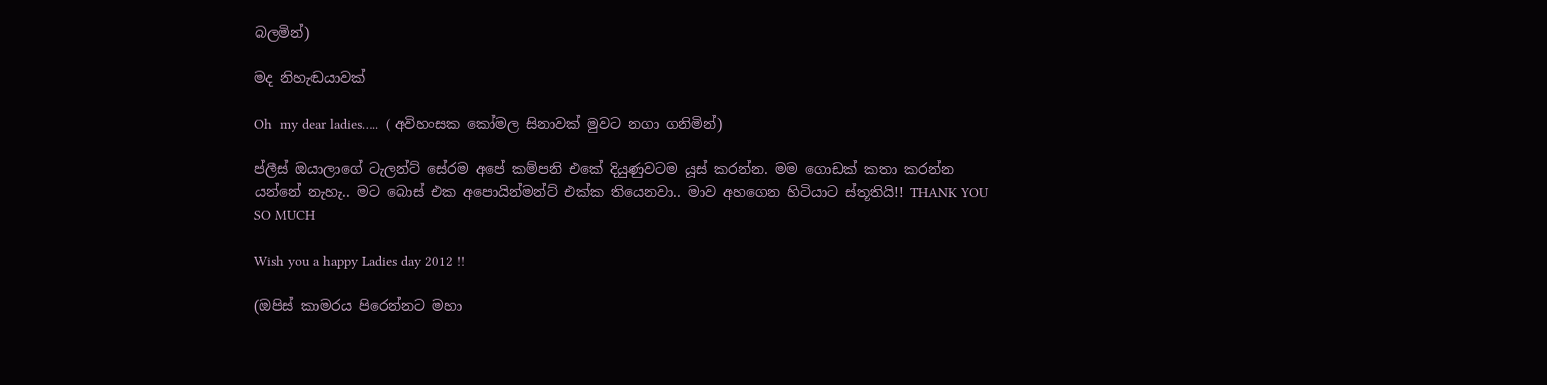බලමින්)

මද නිහැඬයාවක්

Oh  my dear ladies…..  ( අවිහංසක කෝමල සිනාවක් මුවට නගා ගනිමින්)

ප්ලීස් ඔයාලාගේ ටැලන්ට් සේරම අපේ කම්පනි එකේ දියුණුවටම යූස් කරන්න. මම ගොඩක් කතා කරන්න යන්නේ නැහැ.. මට බොස් එක අපොයින්මන්ට් එක්ක තියෙනවා.. මාව අහගෙන හිටියාට ස්තූතියි!! THANK YOU SO MUCH

Wish you a happy Ladies day 2012 !!

(ඔපිස් කාමරය පිරෙන්නට මහා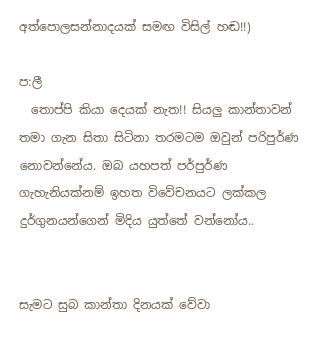අත්පොලසන්නාදයක් සමඟ විසිල් හඬ!!)

ප:ලී
  තොප්පි කියා දෙයක් නැත!! සියලු කාන්තාවන් තමා ගැන සිතා සිටිනා තරමටම ඔවුන් පරිපුර්ණ නොවන්නේය. ඔබ යහපත් පර්පුර්ණ ගැහැනියක්නම් ඉහත විවේචනයට ලක්කල දුර්ගුනයන්ගෙන් මිදිය යුත්තේ වන්නෝය..


සැමට සුබ කාන්තා දිනයක් වේවා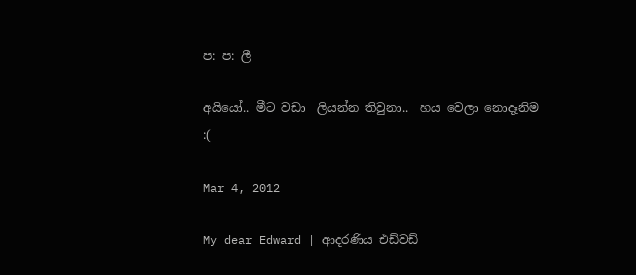ප: ප: ලී

අයියෝ.. මීට වඩා  ලියන්න තිවුනා..  හය වෙලා නොදෑනිම :(

Mar 4, 2012

My dear Edward | ආදරණිය එඩ්වඩ්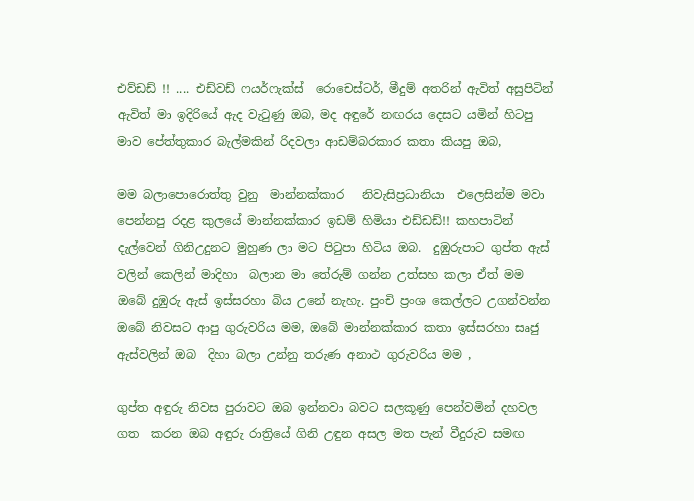එව්ඩඩ් !! .... එඩ්වඩ් ෆයර්ෆැක්ස්  රොචෙස්ටර්, මීදුම් අතරින් ඇවිත් අසුපිටින් ඇවිත් මා ඉදිරියේ ඇද වැටුණු ඔබ, මද අඳුරේ නඟරය දෙසට යමින් හිටපු මාව පේත්තුකාර බැල්මකින් රිදවලා ආඩම්බරකාර කතා කියපු ඔබ,

මම බලාපොරොත්තු වුනු  මාන්නක්කාර   නිවැසිප්‍රධානියා  එලෙසින්ම මවා පෙන්නපු රදළ කුලයේ මාන්නක්කාර ඉඩම් හිමියා එඩ්ඩඩ්!! කහපාටින් දැල්වෙන් ගිනිඋදුනට මුහුණ ලා මට පිටුපා හිටිය ඔබ.  දුඹුරුපාට ගුප්ත ඇස් වලින් කෙලින් මාදිහා  බලාන මා තේරුම් ගන්න උත්සහ කලා ඒත් මම ඔබේ දුඹුරු ඇස් ඉස්සරහා බිය උනේ නැහැ. පුංචි ප්‍රංශ කෙල්ලට උගන්වන්න ඔබේ නිවසට ආපු ගුරුවරිය මම, ඔබේ මාන්නක්කාර කතා ඉස්සරහා සෘජු ඇස්වලින් ඔබ  දිහා බලා උන්නු තරුණ අනාථ ගුරුවරිය මම ,

ගුප්ත අඳුරු නිවස පුරාවට ඔබ ඉන්නවා බවට සලකූණු පෙන්වමින් දහවල ගත  කරන ඔබ අඳුරු රාත්‍රියේ ගිනි උඳුන අසල මත පැන් වීදුරුව සමඟ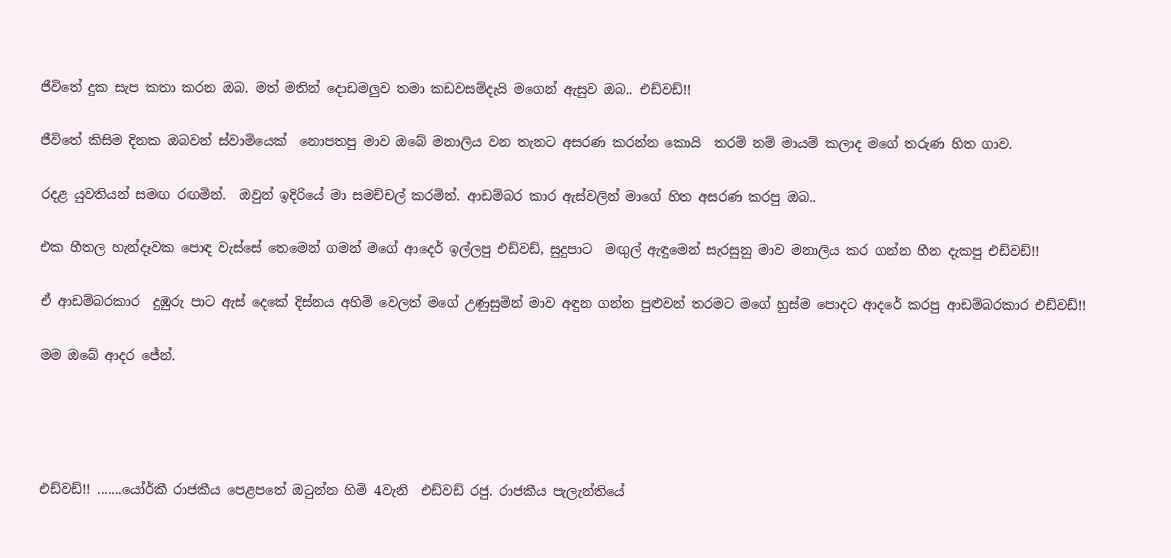ජීවිතේ දුක සැප කතා කරන ඔබ. මත් මතින් දොඩමලුව තමා කඩවසම්දැයි මගෙන් ඇසුව ඔබ.. එඩ්වඩ්!!

ජීවිතේ කිසිම දිනක ඔබවන් ස්වාමියෙක්  නොපතපු මාව ඔබේ මනාලිය වන තැනට අසරණ කරන්න කොයි  තරම් නම් මායම් කලාද මගේ තරුණ හිත ගාව.

රදළ යුවතියන් සමඟ රඟමින්.  ඔවුන් ඉදිරියේ මා සමච්චල් කරමින්. ආඩම්බර කාර ඇස්වලින් මාගේ හිත අසරණ කරපු ඔබ..

එක හීතල හැන්දෑවක පොඳ වැස්සේ තෙමෙන් ගමන් මගේ ආදෙර් ඉල්ලපු එඩ්වඩ්, සුදුපාට  මඟුල් ඇඳුමෙන් සැරසුනු මාව මනාලිය කර ගන්න හීන දැකපු එඩ්වඩ්!!

ඒ ආඩම්බරකාර  දුඹුරු පාට ඇස් දෙකේ දිස්නය අහිමි වෙලත් මගේ උණුසුමින් මාව අඳුන ගන්න පුළුවන් තරමට මගේ හුස්ම පොදට ආදරේ කරපු ආඩම්බරකාර එඩ්වඩ්!!

මම ඔබේ ආදර ජේන්.




එඩ්වඩ්!! .......යෝර්කී රාජකීය පෙළපතේ ඔටුන්න හිමි 4වැනි  එඩ්වඩ් රජු. රාජකීය පැලැන්තියේ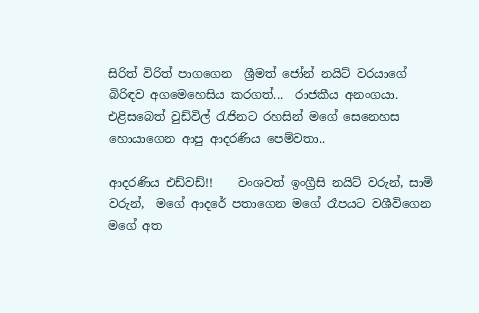සිරිත් විරිත් පාගගෙන  ශ්‍රීමත් ජෝන් නයිට් වරයාගේ බිරිඳව අගමෙහෙසිය කරගත්...  රාජකීය අනංගයා.  එළිසබෙත් වුඩ්විල් රැජිනට රහසින් මගේ සෙනෙහස හොයාගෙන ආපු ආදරණිය පෙම්වතා..

ආදරණිය එඩ්වඩ්!!    වංශවත් ඉංග්‍රීසි නයිට් වරුන්, සාමි වරුන්,  මගේ ආදරේ පතාගෙන මගේ රෑපයට වශීවිගෙන මගේ අත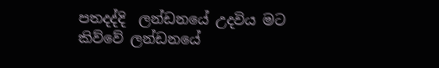පතදද්දි  ලන්ඩනයේ උදවිය මට කිව්වේ ලන්ඩනයේ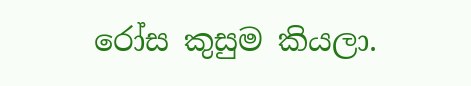රෝස කුසුම කියලා.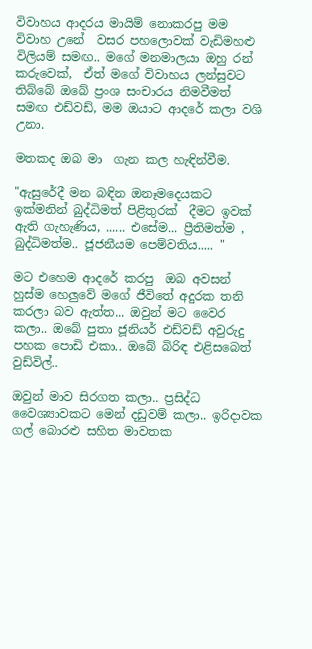විවාහය ආදරය මායිම් නොකරපු මම විවාහ උනේ  වසර පහලොවක් වැඩිමහළු විලියම් සමඟ.. මගේ මනමාලයා ඔහු රන් කරුවෙක්,  ඒත් මගේ විවාහය ලන්සුවට තිබ්බේ ඔබේ ප්‍රංශ සංචාරය නිමවීමත් සමඟ එඩ්වඩ්, මම ඔයාට ආදරේ කලා වශි උනා.

මතකද ඔබ මා  ගැන කල හැඳින්වීම.

"ඇසුරේදී මන බඳින ඔනෑමදෙයකට ඉක්මනින් බුද්ධිමත් පිළිතුරක්  දීමට ඉවක් ඇති ගැහැණිය, ...... එසේම... ප්‍රීතිමත්ම , බුද්ධිමත්ම.. ජූජනීයම පෙම්වතිය..... "

මට එහෙම ආදරේ කරපු  ඔබ අවසන් හුස්ම හෙලුවේ මගේ ජීවිතේ අදුරක තනි කරලා බව ඇත්ත... ඔවුන් මට වෛර කලා.. ඔබේ පුතා ජූනියර් එඩ්වඩ් අවුරුදු පහක පොඩි එකා.. ඔබේ බිරිඳ එළිසබෙත් වුඩ්විල්..

ඔවුන් මාව සිරගත කලා.. ප්‍රසිද්ධ වෛශ්‍යාවකට මෙන් දඩුවම් කලා.. ඉරිදාවක ගල් බොරළු සහිත මාවතක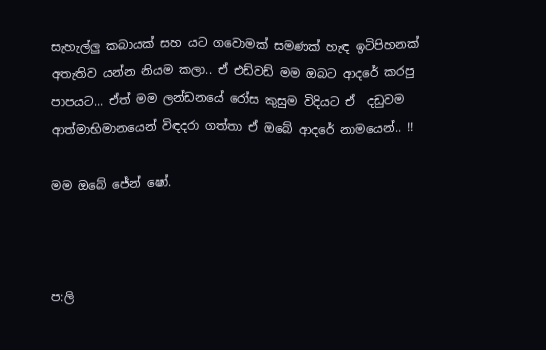සැහැල්ලු කබායක් සහ යට ගවොමක් සමණක් හැඳ ඉටිපිහනක් අතැතිව යන්න නියම කලා.. ඒ එඩ්වඩ් මම ඔබට ආදරේ කරපු පාපයට... ඒත් මම ලන්ඩනයේ රෝස කුසුම විදියට ඒ  දඩුවම ආත්මාභිමානයෙන් විඳදරා ගත්තා ඒ ඔබේ ආදරේ නාමයෙන්.. !!

මම ඔබේ ජේන් ෂෝ.



ප:ලි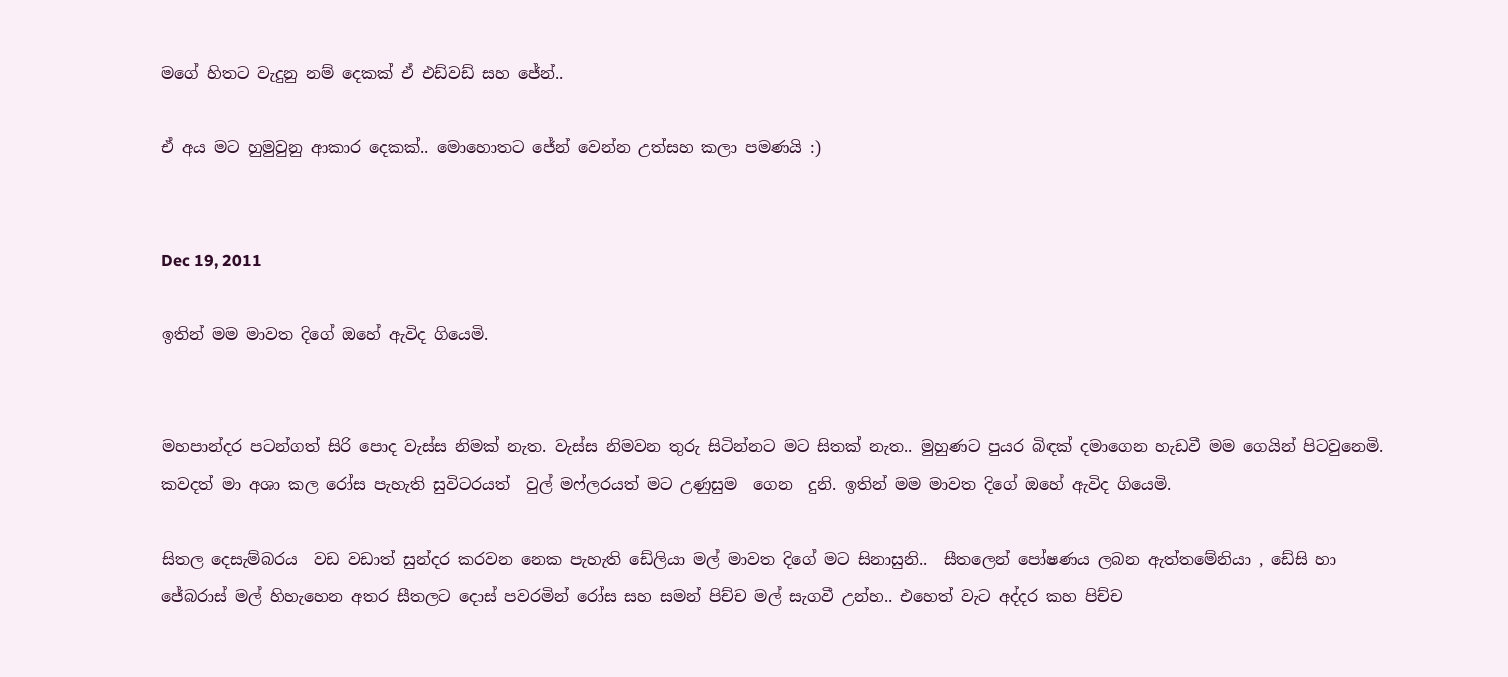මගේ හිතට වැදුනු නම් දෙකක් ඒ එඩ්වඩ් සහ ජේන්..

ඒ අය මට හුමුවුනු ආකාර දෙකක්.. මොහොතට ජේන් වෙන්න උත්සහ කලා පමණයි :)


Dec 19, 2011

ඉතින් මම මාවත දිගේ ඔහේ ඇවිද ගියෙමි.


මහපාන්දර පටන්ගත් සිරි පොද වැස්ස නිමක් නැත. වැස්ස නිමවන තුරු සිටින්නට මට සිතක් නැත.. මුහුණට පුයර බිඳක් දමාගෙන හැඩවී මම ගෙයින් පිටවුනෙමි. කවදත් මා අශා කල රෝස පැහැති සුවිටරයත්  වුල් මෆ්ලරයත් මට උණුසුම  ගෙන  දුනි. ඉතින් මම මාවත දිගේ ඔහේ ඇවිද ගියෙමි.

සිතල දෙසැම්බරය  වඩ වඩාත් සුන්දර කරවන නෙක පැහැති ඩේලියා මල් මාවත දිගේ මට සිනාසුනි..  සීතලෙන් පෝෂණය ලබන ඇත්තමේනියා , ඩේසි හා ජේබරාස් මල් හිහැහෙන අතර සීතලට දොස් පවරමින් රෝස සහ සමන් පිච්ච මල් සැගවී උන්හ.. එහෙත් වැට අද්දර කහ පිච්ච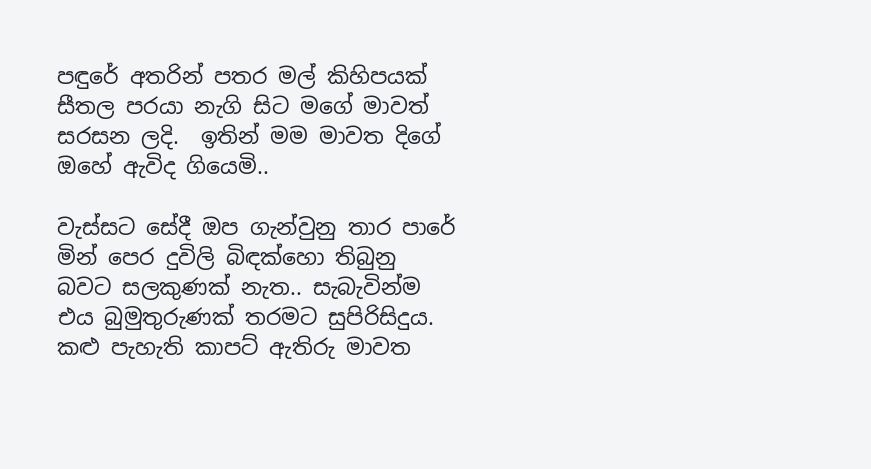පඳුරේ අතරින් පතර මල් කිහිපයක් සීතල පරයා නැගි සිට මගේ මාවත් සරසන ලදි.  ඉතින් මම මාවත දිගේ ඔහේ ඇවිද ගියෙමි..

වැස්සට සේදී ඔප ගැන්වුනු තාර පාරේ මින් පෙර දුවිලි බිඳක්හො තිබුනු බවට සලකුණක් නැත.. සැබැවින්ම එය බුමුතුරුණක් තරමට සුපිරිසිදුය. කළු පැහැති කාපට් ඇතිරු මාවත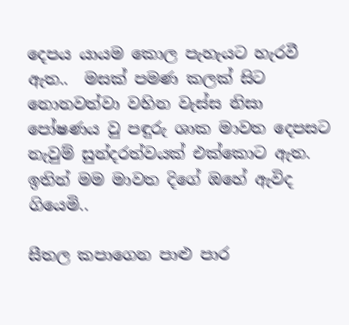දෙපය යායම කොල පැහැයට හැරවී ඇත..  මසක් පමණ කලක් සිට නොනවත්වා වහින වැස්ස නිසා පෝෂණය වු පඳුරු ශාක මාවත දෙපසට නැවුම් සුන්දරත්වයක් එක්කොට ඇත. ඉතින් මම මාවත දිගේ ඔහේ ඇවිද ගියෙමි..

සීතල කපාගෙන පාළු පාර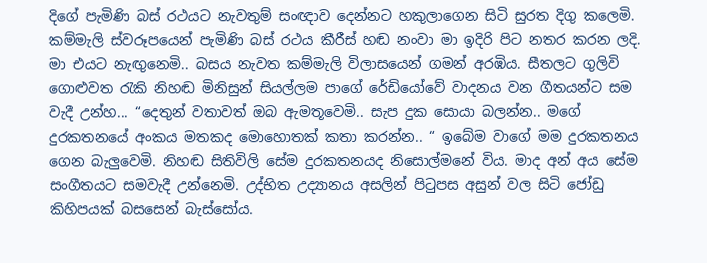දිගේ පැමිණි බස් රථයට නැවතුම් සංඥාව දෙන්නට හකුලාගෙන සිටි සුරත දිගු කලෙමි. කම්මැලි ස්වරූපයෙන් පැමිණි බස් රථය කීරීස් හඬ නංවා මා ඉදිරි පිට නතර කරන ලදි. මා එයට නැඟුනෙමි.. බසය නැවත කම්මැලි විලාසයෙන් ගමන් අරඹිය. සීතලට ගුලිවි ගොළුවත රැකි නිහඬ මිනිසුන් සියල්ලම පාගේ රේඩියෝවේ වාදනය වන ගීතයන්ට සම වැදී උන්හ... “දෙතුන් වතාවත් ඔබ ඇමතූවෙමි.. සැප දුක සොයා බලන්න.. මගේ දුරකතනයේ අංකය මතකද මොහොතක් කතා කරන්න.. “ ඉබේම වාගේ මම දුරකතනය ගෙන බැලුවෙමි. නිහඬ සිතිවිලි සේම දුරකතනයද නිසොල්මනේ විය. මාද අන් අය සේම සංගීතයට සමවැදී උන්නෙමි. උද්භිත උද්‍යානය අසලින් පිටුපස අසුන් වල සිටි ජෝඩු කිහිපයක් බසසෙන් බැස්සෝය.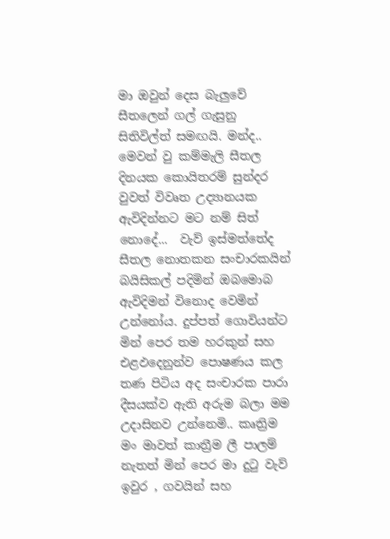මා ඔවුන් දෙස බැලුවේ සීතලෙන් ගල් ගැසුනු සිතිවිල්ත් සමඟයි. මන්ද.. මෙවන් වු කම්මැලි සීතල දිනයක කොයිතරම් සුන්දර වුවත් විවෘත උද්‍යානයක ඇවිදින්නට මට නම් සිත් නොදේ...  වැව් ඉස්මත්තේද සීතල නොතකන සංචාරකයින් බයිසිකල් පදිමින් ඔබමොබ ඇවිදිමන් විනොද වෙමින් උන්නෝය. දුප්පත් ගොවියන්ට මින් පෙර තම හරකුන් සහ එළඵදෙනුන්ව පොෂණය කල තණ පිටිය අද සංචාරක පාරා දීසයක්ව ඇති අරුම බලා මම උදාසිනව උන්නෙමි.. කෘත්‍රිම මං මාවත් කාත්‍රීම ලී පාලම් නැතත් මින් පෙර මා දුටු වැව් ඉවුර , ගවයින් සහ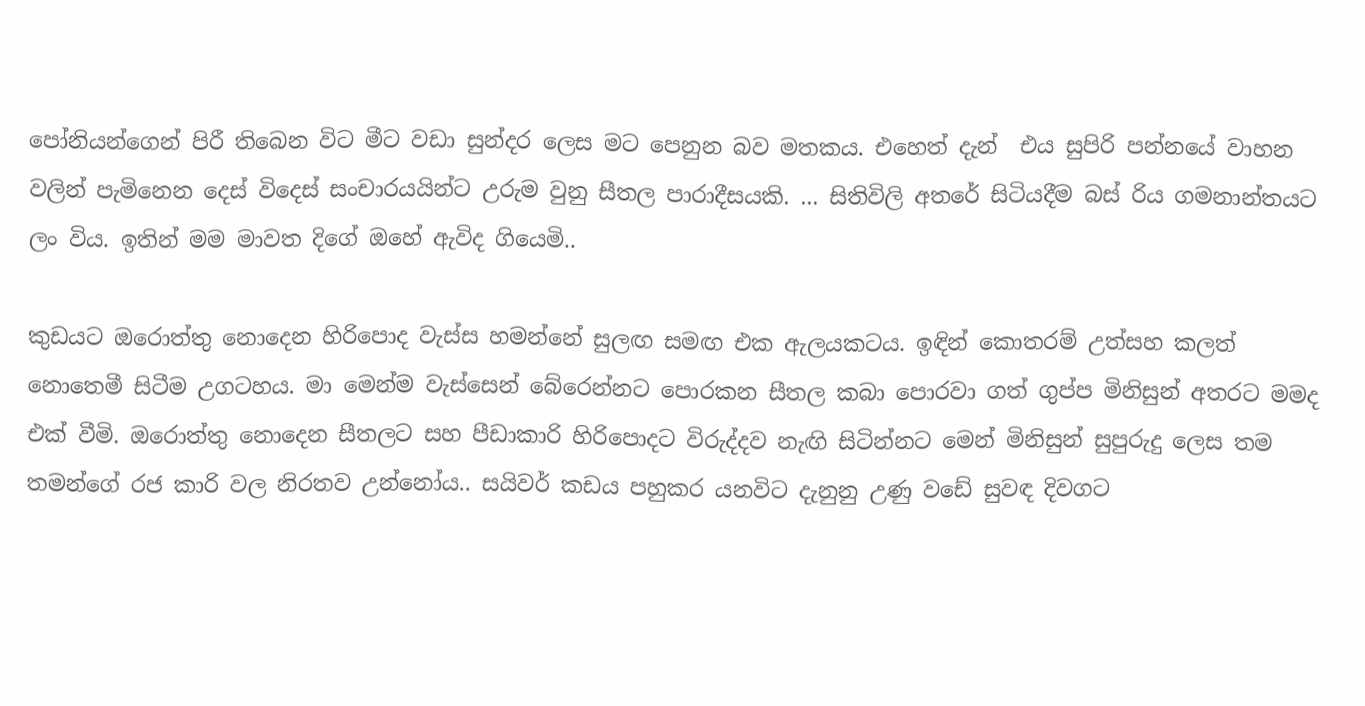පෝනියන්ගෙන් පිරී තිබෙන විට මීට වඩා සුන්දර ලෙස මට පෙනුන බව මතකය. එහෙත් දැන්  එය සුපිරි පන්නයේ වාහන වලින් පැමිනෙන දෙස් විදෙස් සංචාරයයින්ට උරුම වුනු සීතල පාරාදීසයකි. ... සිතිවිලි අතරේ සිටියදීම බස් රිය ගමනාන්තයට ලං විය. ඉතින් මම මාවත දිගේ ඔහේ ඇවිද ගියෙමි..

කුඩයට ඔරොත්තු නොදෙන හිරිපොද වැස්ස හමන්නේ සුලඟ සමඟ එක ඇලයකටය. ඉඳින් කොතරම් උත්සහ කලත් නොතෙමී සිටීම උගටහය. මා මෙන්ම වැස්සෙන් බේරෙන්නට පොරකන සීතල කබා පොරවා ගත් ගුප්ප මිනිසුන් අතරට මමද එක් වීමි. ඔරොත්තු නොදෙන සීතලට සහ පීඩාකාරි හිරිපොදට විරුද්දව නැඟි සිටින්නට මෙන් මිනිසුන් සුපුරුදු ලෙස තම තමන්ගේ රජ කාරි වල නිරතව උන්නෝය.. සයිවර් කඩය පහුකර යනවිට දැනුනු උණු වඩේ සුවඳ දිවගට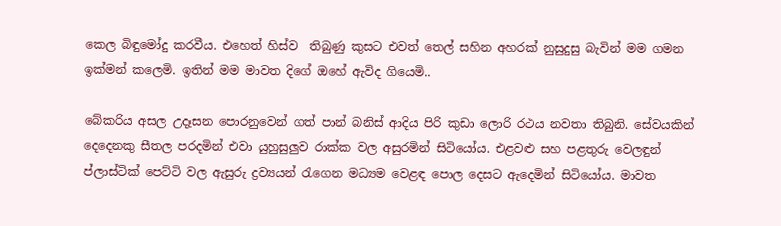කෙල බිඳුමෝදු කරවීය. එහෙත් හිස්ව  තිබුණු කුසට එවත් තෙල් සහින අහරක් නුසුදුසු බැවින් මම ගමන ඉක්මන් කලෙමි. ඉතින් මම මාවත දිගේ ඔහේ ඇවිද ගියෙමි..

බේකරිය අසල උදෑසන පොරනුවෙන් ගත් පාන් බනිස් ආදිය පිරි කුඩා ලොරි රථය නවතා තිබුනි. සේවයකින් දෙදෙනකු සීතල පරදමින් එවා යුහුසුලුව රාක්ක වල අසුරමින් සිටියෝය. එළවළු සහ පළතුරු වෙලඳුන් ප්ලාස්ටික් පෙට්ටි වල ඇසුරු ද්‍රව්‍යයන් රැගෙන මධ්‍යම වෙළඳ පොල දෙසට ඇදෙමින් සිටියෝය. මාවත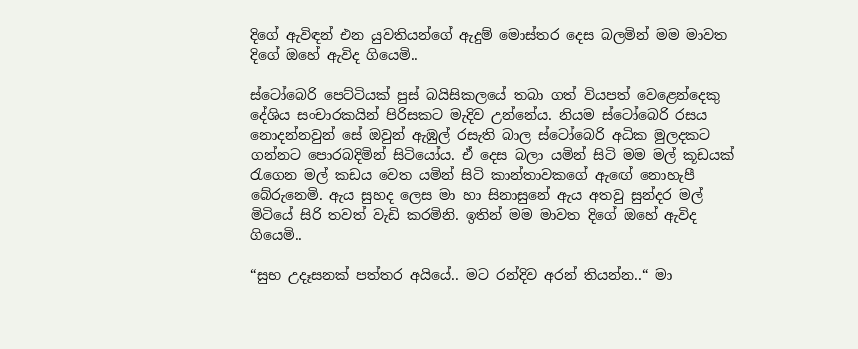දිගේ ඇවිඳන් එන යුවතියන්ගේ ඇදුම් මොස්තර දෙස බලමින් මම මාවත දිගේ ඔහේ ඇවිද ගියෙමි..

ස්ටෝබෙරි පෙට්ටියක් පුස් බයිසිකලයේ තබා ගත් වියපත් වෙළෙන්දෙකු දේශිය සංචාරකයින් පිරිසකට මැදිව උන්නේය. නියම ස්ටෝබෙරි රසය නොදන්නවුන් සේ ඔවුන් ඇඹුල් රසැති බාල ස්ටෝබෙරි අධික මුලදකට ගන්නට පොරබදිමින් සිටියෝය. ඒ දෙස බලා යමින් සිටි මම මල් කූඩයක් රැගෙන මල් කඩය වෙත යමින් සිටි කාන්තාවකගේ ඇඟේ නොහැපී බේරුනෙමි. ඇය සුහද ලෙස මා හා සිනාසුනේ ඇය අතවු සුන්දර මල් මිටියේ සිරි තවත් වැඩි කරමිනි. ඉතින් මම මාවත දිගේ ඔහේ ඇවිද ගියෙමි..

“සුභ උදෑසනක් පත්තර අයියේ.. මට රන්දිව අරන් තියන්න..“ මා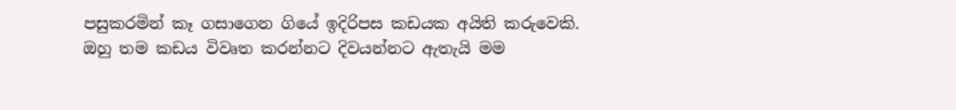පසුකරමින් කෑ ගසාගෙන ගියේ ඉදිරිපස කඩයක අයිති කරුවෙකි. ඔහු තම කඩය විවෘත කරන්නට දිවයන්නට ඇතැයි මම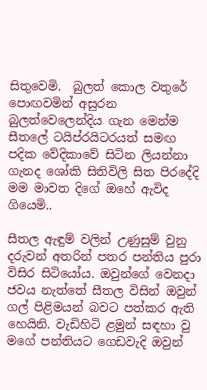සිතුවෙමි.  බුලත් කොල වතුරේ පොඟවමින් අසුරන බුලත්වෙලෙන්දිය ගැන මෙන්ම සීතලේ ටයිප්රයිටරයත් සමඟ පදික වේදිකාවේ සිටින ලියන්නා ගැනද ශෝකි සිතිවිලි සිත පිරදේදි  මම මාවත දිගේ ඔහේ ඇවිද ගියෙමි..

සීතල ඇඳුම් වලින් උණුසුම් වුනු දරුවන් අතරින් පතර පන්තිය පුරා විසිර සිටියෝය. ඔවුන්ගේ වෙනදා ජවය නැත්තේ සීතල විසින් ඔවුන් ගල් පිළිමයන් බවට පත්කර ඇති  හෙයිනි. වැඩිහිටි ළමුන් සඳහා වු මගේ පන්තියට ගෙඩවැදි ඔවුන්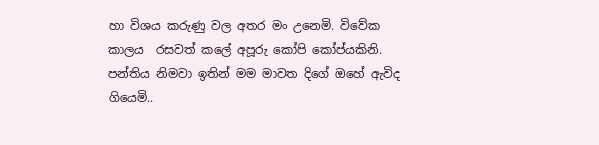හා විශය කරුණු වල අතර මං උනෙමි. විවේක කාලය  රසවත් කලේ අපූරු කෝපි කෝප්යකිනි. පන්තිය නිමවා ඉතින් මම මාවත දිගේ ඔහේ ඇවිද ගියෙමි..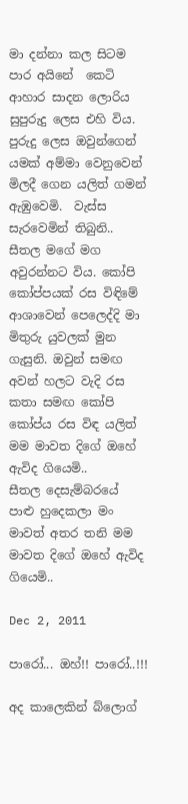මා දන්නා කල සිටම පාර අයිනේ  කෙටි ආහාර සාදන ලොරිය සුපුරුදු ලෙස එහි විය.  පුරුදු ලෙස ඔවුන්ගෙන් යමක් අම්මා වෙනුවෙන් මිලදී ගෙන යලිත් ගමන් ඇඹුවෙමි.  වැස්ස සැරවෙමින් තිබුනි.. සීතල මගේ මග අවුරන්නට විය. කෝපි කෝප්පයක් රස විඳිමේ ආශාවෙන් පෙලෙද්දි මා මිතුරු යුවලක් මුන ගැසුනි. ඔවුන් සමඟ අවන් හලට වැදි රස කතා සමඟ කෝපි කෝප්ය රස විඳ යලිත් මම මාවත දිගේ ඔහේ ඇවිද ගියෙමි..
සීතල දෙසැම්බරයේ පාළු හුදෙකලා මං මාවත් අතර තනි මම මාවත දිගේ ඔහේ ඇවිද ගියෙමි..

Dec 2, 2011

පාරෝ... ඔහ්!! පාරෝ..!!!

අද කාලෙකින් බ්ලොග්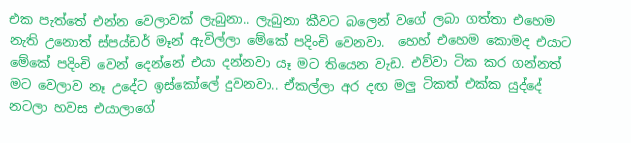එක පැත්තේ එන්න වෙලාවක් ලැබුනා.. ලැබුනා කීවට බලෙන් වගේ ලබා ගත්තා එහෙම නැති උනොත් ස්පය්ඩර් මෑන් ඇවිල්ලා මේකේ පදිංචි වෙනවා.  හෙහ් එහෙම කොමද එයාට මේකේ පදිංචි වෙන් දෙන්නේ එයා දන්නවා යෑ මට තියෙන වැඩ. එව්වා ටික කර ගන්නත් මට වෙලාව නෑ උදේට ඉස්කෝලේ දුවනවා.. ඒකල්ලා අර දඟ මලු ටිකත් එක්ක යුද්දේ නටලා හවස එයාලාගේ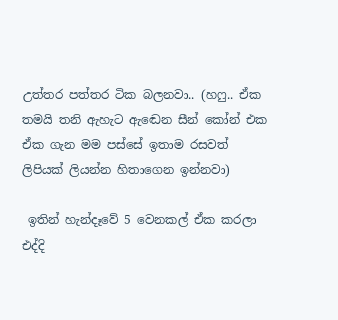උත්තර පත්තර ටික බලනවා.. (හෆු.. ඒක තමයි තනි ඇහැට ඇඬෙන සීන් කෝන් එක ඒක ගැන මම පස්සේ ඉතාම රසවත් ලිපියක් ලියන්න හිතාගෙන ඉන්නවා)

 ඉතින් හැන්දෑවේ 5 වෙනකල් ඒක කරලා එද්දි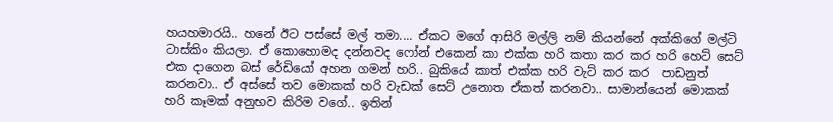හයහමාරයි.. හනේ ඊට පස්සේ මල් තමා.... ඒකට මගේ ආසිරි මල්ලි නම් කියන්නේ අක්කිගේ මල්ටි ටාස්කිං කියලා. ඒ කොහොමද දන්නවද ෆෝන් එකෙන් කා එක්ක හරි කතා කර කර හරි හෙට් සෙට් එක දාගෙන බස් රේඩියෝ අහන ගමන් හරි.. බුකියේ කාත් එක්ක හරි වැට් කර කර  පාඩනුත් කරනවා.. ඒ අස්සේ තව මොකක් හරි වැඩක් සෙට් උනොත ඒකත් කරනවා.. සාමාන්යෙන් මොකක් හරි කෑමක් අනුභව කිරිම වගේ.. ඉතින්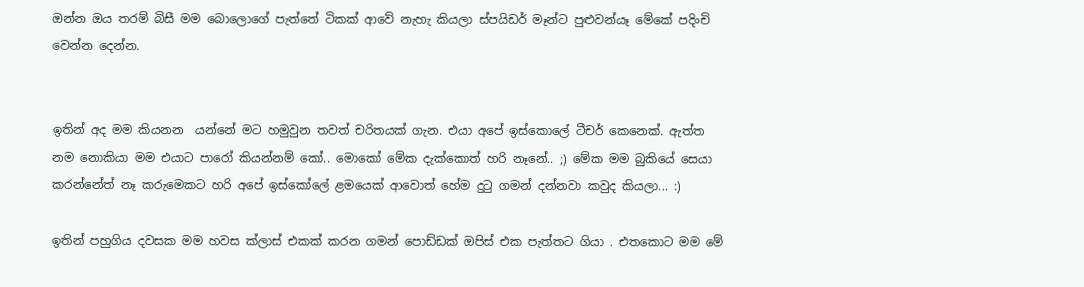ඔන්න ඔය තරම් බිසී මම බොලොගේ පැත්තේ ටිකක් ආවේ නැහැ කියලා ස්පයිඩර් මෑන්ට පුළුවන්යෑ මේකේ පදිංචි  වෙන්න දෙන්න.


ඉතින් අද මම කියනන  යන්නේ මට හමුවුන තවත් චරිතයක් ගැන. එයා අපේ ඉස්කොලේ ටීචර් කෙනෙක්. ඇත්ත නම නොකියා මම එයාට පාරෝ කියන්නම් කෝ.. මොකෝ මේක දැක්කොත් හරි නෑනේ.. ;) මේක මම බුකියේ සෙයා කරන්නේත් නෑ කරුමෙකට හරි අපේ ඉස්කෝලේ ළමයෙක් ආවොත් හේම දුටු ගමන් දන්නවා කවුද කියලා... :)

ඉතින් පහුගිය දවසක මම හවස ක්ලාස් එකක් කරන ගමන් පොඩ්ඩක් ඔපිස් එක පැත්තට ගියා . එතකොට මම මේ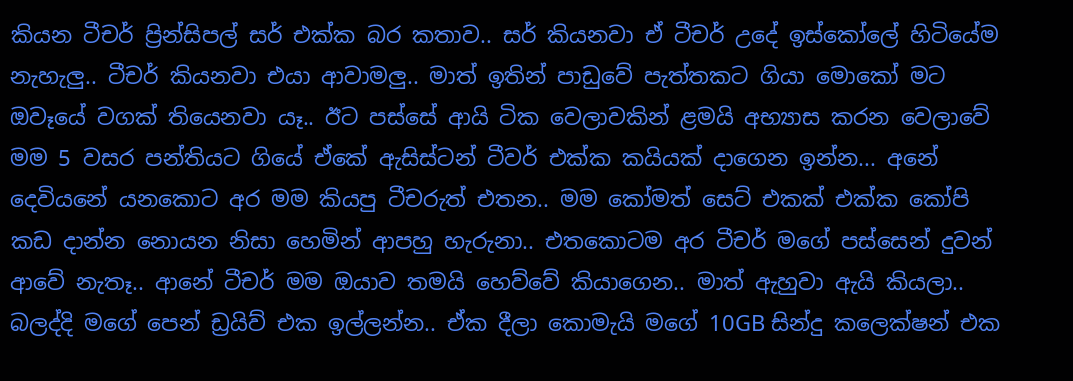කියන ටීචර් ප්‍රින්සිපල් සර් එක්ක බර කතාව.. සර් කියනවා ඒ ටීචර් උදේ ඉස්කෝලේ හිටියේම නැහැලු.. ටීචර් කියනවා එයා ආවාමලු.. මාත් ඉතින් පාඩුවේ පැත්තකට ගියා මොකෝ මට ඔවෑයේ වගක් තියෙනවා යෑ.. ඊට පස්සේ ආයි ටික වෙලාවකින් ළමයි අභ්‍යාස කරන වෙලාවේ මම 5 වසර පන්තියට ගියේ ඒකේ ඇසිස්ටන් ටීවර් එක්ක කයියක් දාගෙන ඉන්න... අනේ දෙවියනේ යනකොට අර මම කියපු ටීචරුත් එතන.. මම කෝමත් සෙට් එකක් එක්ක කෝපි කඩ දාන්න නොයන නිසා හෙමින් ආපහු හැරුනා.. එතකොටම අර ටීචර් මගේ පස්සෙන් දුවන් ආවේ නැතෑ.. ආනේ ටීචර් මම ඔයාව තමයි හෙව්වේ කියාගෙන.. මාත් ඇහුවා ඇයි කියලා.. බලද්දි මගේ පෙන් ඩ්‍රයිව් එක ඉල්ලන්න.. ඒක දීලා කොමැයි මගේ 10GB සින්දු කලෙක්ෂන් එක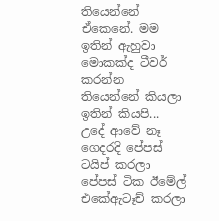තියෙන්නේ ඒකෙනේ. මම ඉතින් ඇහුවා මොකක්ද ටීවර් කරන්න තියෙන්නේ කියලා ඉතින් කියපි... උදේ ආවේ නෑ ගෙදරදි පේපස් ටයිප් කරලා පේපස් ටික ඊමේල් එකේඇටෑච් කරලා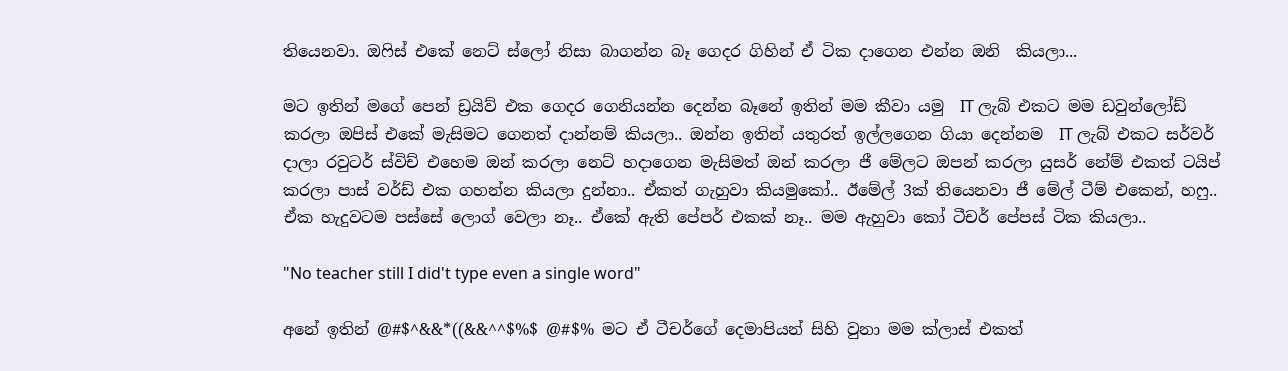තියෙනවා. ඔෆිස් එකේ නෙට් ස්ලෝ නිසා බාගන්න බෑ ගෙදර ගිහින් ඒ ටික දාගෙන එන්න ඔනි  කියලා...

මට ඉතින් මගේ පෙන් ඩ්‍රයිව් එක ගෙදර ගෙනියන්න දෙන්න බෑනේ ඉතින් මම කීවා යමු  IT ලැබ් එකට මම ඩවුන්ලෝඩ් කරලා ඔපිස් එකේ මැසිමට ගෙනත් දාන්නම් කියලා.. ඔන්න ඉතින් යතුරත් ඉල්ලගෙන ගියා දෙන්නම  IT ලැබ් එකට සර්වර් දාලා රවුටර් ස්විච් එහෙම ඔන් කරලා නෙට් හදාගෙන මැසිමත් ඔන් කරලා ජී මේලට ඔපන් කරලා යුසර් නේම් එකත් ටයිප් කරලා පාස් වර්ඩ් එක ගහන්න කියලා දුන්නා.. ඒකත් ගැහුවා කියමුකෝ.. ඊමේල් 3ක් තියෙනවා ජී මේල් ටීම් එකෙන්, හෆු.. ඒක හැදුවටම පස්සේ ලොග් වෙලා නෑ.. ඒකේ ඇති පේපර් එකක් නෑ.. මම ඇහුවා කෝ ටීචර් පේපස් ටික කියලා..

"No teacher still I did't type even a single word"

අනේ ඉතින් @#$^&&*((&&^^$%$ @#$% මට ඒ ටීචර්ගේ දෙමාපියන් සිහි වුනා මම ක්ලාස් එකත්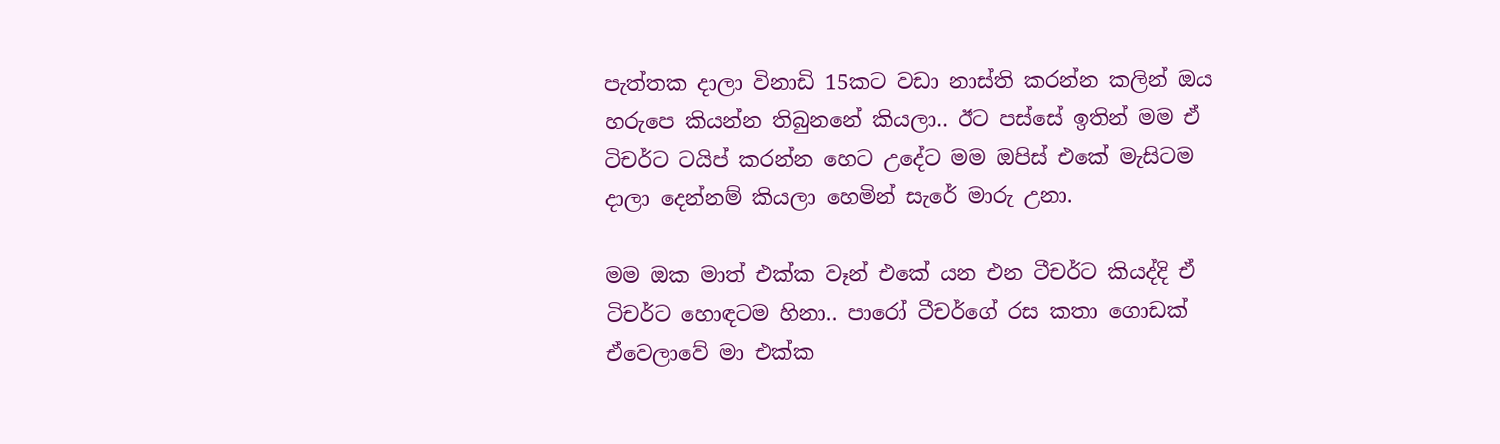පැත්තක දාලා විනාඩි 15කට වඩා නාස්ති කරන්න කලින් ඔය හරුපෙ කියන්න තිබුනනේ කියලා.. ඊට පස්සේ ඉතින් මම ඒ ටිචර්ට ටයිප් කරන්න හෙට උදේට මම ඔපිස් එකේ මැසිටම දාලා දෙන්නම් කියලා හෙමින් සැරේ මාරු උනා.

මම ඔක මාත් එක්ක වෑන් එකේ යන එන ටීචර්ට කියද්දි ඒ ටිචර්ට හොඳටම හිනා.. පාරෝ ටීචර්ගේ රස කතා ගොඩක් ඒවෙලාවේ මා එක්ක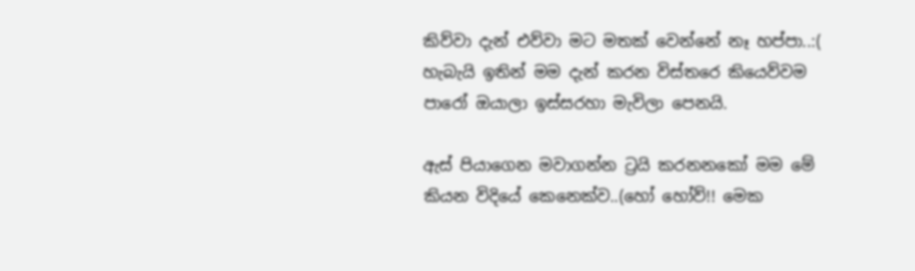කිව්වා දැන් එව්වා මට මතක් වෙන්නේ නෑ හප්පා..:(
හැබැයි ඉතින් මම දැන් කරන විස්තරෙ කියෙව්වම පාරෝ ඔයාලා ඉස්සරහා මැවිලා පෙනයි.

ඇස් පියාගෙන මවාගන්න ට්‍රයි කරනනකෝ මම මේ කියන විදියේ කෙනෙක්ව..(හෝ හෝව්!! මෙක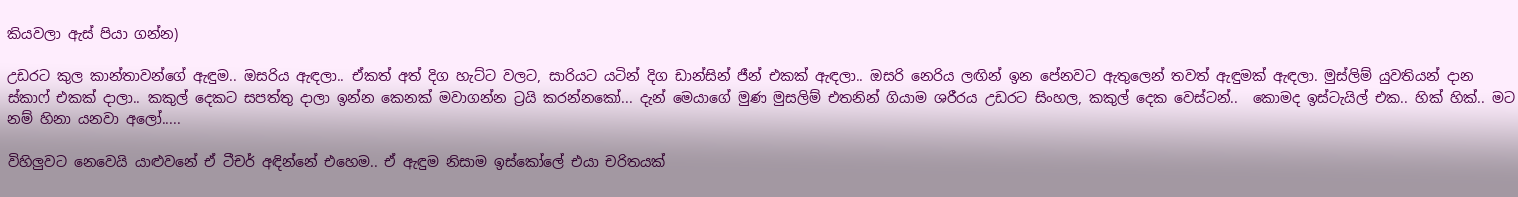කියවලා ඇස් පියා ගන්න)

උඩරට කුල කාන්තාවන්ගේ ඇඳුම.. ඔසරිය ඇඳලා.. ඒකත් අත් දිග හැට්ට වලට, සාරියට යටින් දිග ඩාන්සින් ජීන් එකක් ඇඳලා.. ඔසරි නෙරිය ලඟින් ඉන පේනවට ඇතුලෙන් තවත් ඇඳුමක් ඇඳලා. මුස්ලිම් යුවතියන් දාන ස්කාෆ් එකක් දාලා.. කකුල් දෙකට සපත්තු දාලා ඉන්න කෙනක් මවාගන්න ට්‍රයි කරන්නකෝ... දැන් මෙයාගේ මුණ මුසලිම් එතනින් ගියාම ශරීරය උඩරට සිංහල, කකුල් දෙක වෙස්ටන්..  කොමද ඉස්ටැයිල් එක.. හික් හික්.. මට නම් හිනා යනවා අලෝ.....

විහිලුවට නෙවෙයි යාළුවනේ ඒ ටීචර් අඳින්නේ එහෙම.. ඒ ඇඳුම නිසාම ඉස්කෝලේ එයා චරිතයක්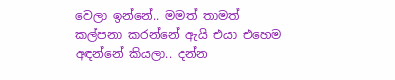වෙලා ඉන්නේ.. මමත් තාමත් කල්පනා කරන්නේ ඇයි එයා එහෙම අඳන්නේ කියලා.. දන්න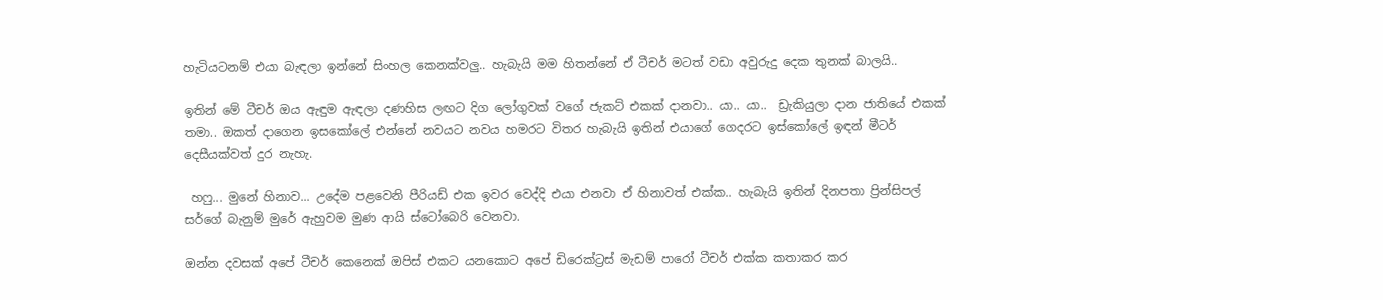හැටියටනම් එයා බැඳලා ඉන්නේ සිංහල කෙනක්වලු.. හැබැයි මම හිතන්නේ ඒ ටීචර් මටත් වඩා අවුරුදු දෙක තුනක් බාලයි..

ඉතින් මේ ටීචර් ඔය ඇඳුම ඇඳලා දණහිස ලඟට දිග ලෝගුවක් වගේ ජැකට් එකක් දානවා.. යා.. යා..  ඩ්‍රැකියුලා දාන ජාතියේ එකක් තමා.. ඔකත් දාගෙන ඉසකෝලේ එන්නේ නවයට නවය හමරට විතර හැබැයි ඉතින් එයාගේ ගෙදරට ඉස්කෝලේ ඉඳන් මීටර් දෙසීයක්වත් දුර නැහැ.

 හෆු... මුනේ හිනාව... උදේම පළවෙනි පීරියඩ් එක ඉවර වෙද්දි එයා එනවා ඒ හිනාවත් එක්ක.. හැබැයි ඉතින් දිනපතා ප්‍රින්සිපල් සර්ගේ බැනුම් මුරේ ඇහුවම මුණ ආයි ස්ටෝබෙරි වෙනවා.

ඔන්න දවසක් අපේ ටීචර් කෙනෙක් ඔපිස් එකට යනකොට අපේ ඩිරෙක්ට්‍රස් මැඩම් පාරෝ ටීචර් එක්ක කතාකර කර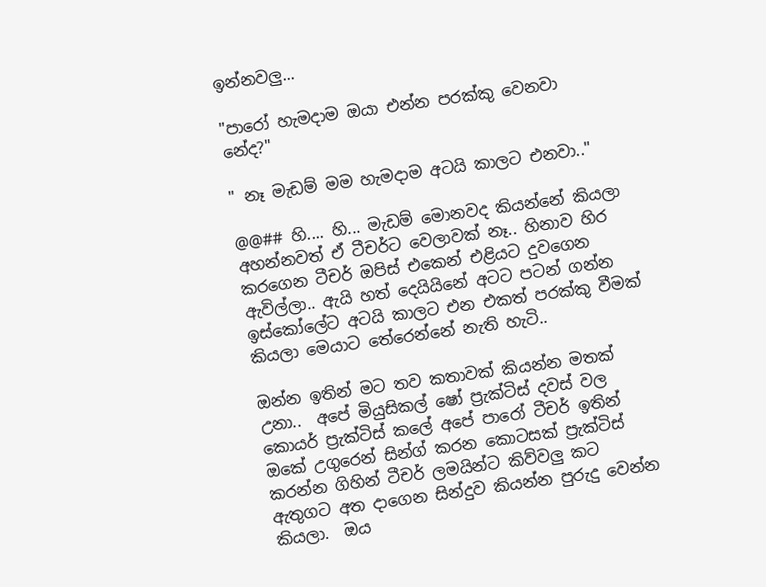ඉන්නවලු...

"පාරෝ හැමදාම ඔයා එන්න පරක්කු වෙනවා නේද?"

" නෑ මැඩම් මම හැමදාම අටයි කාලට එනවා.."

@@## හි.... හි... මැඩම් මොනවද කියන්නේ කියලා අහන්නවත් ඒ ටීචර්ට වෙලාවක් නෑ.. හිනාව හිර කරගෙන ටීචර් ඔපිස් එකෙන් එළියට දුවගෙන ඇවිල්ලා.. ඇයි හත් දෙයියිනේ අටට පටන් ගන්න ඉස්කෝලේට අටයි කාලට එන එකත් පරක්කු වීමක් කියලා මෙයාට තේරෙන්නේ නැති හැටි..

ඔන්න ඉතින් මට තව කතාවක් කියන්න මතක් උනා..  අපේ මියුසිකල් ෂෝ ප්‍රැක්ටිස් දවස් වල  කොයර් ප්‍රැක්ටිස් කලේ අපේ පාරෝ ටීචර් ඉතින් ඔකේ උගුරෙන් සින්ග් කරන කොටසක් ප්‍රැක්ටිස් කරන්න ගිහින් ටීචර් ලමයින්ට කිව්වලු කට ඇතුගට අත දාගෙන සින්දුව කියන්න පුරුදු වෙන්න කියලා.  ඔය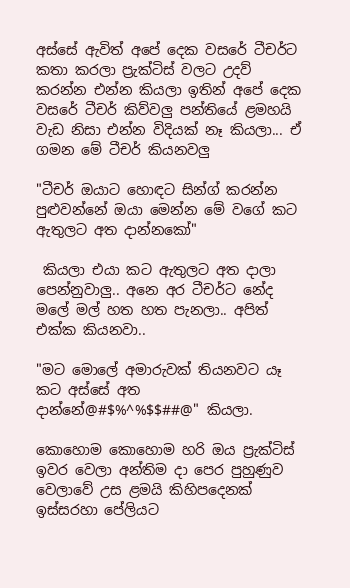අස්සේ ඇවිත් අපේ දෙක වසරේ ටීචර්ට කතා කරලා ප්‍රැක්ටිස් වලට උදව් කරන්න එන්න කියලා ඉතින් අපේ දෙක වසරේ ටීචර් කිව්වලු පන්තියේ ළමහයි වැඩ නිසා එන්න විදියක් නෑ කියලා... ඒ ගමන මේ ටීචර් කියනවලු

"ටීචර් ඔයාට හොඳට සින්ග් කරන්න පුළුවන්නේ ඔයා මෙන්න මේ වගේ කට ඇතුලට අත දාන්නකෝ"

 කියලා එයා කට ඇතුලට අත දාලා පෙන්නුවාලු.. අනෙ අර ටීචර්ට නේද මලේ මල් හත හත පැනලා.. අපිත් එක්ක කියනවා..

"මට මොලේ අමාරුවක් තියනවට යෑ කට අස්සේ අත දාන්නේ@#$%^%$$##@" කියලා.

කොහොම කොහොම හරි ඔය ප්‍රැක්ටිස් ඉවර වෙලා අන්තිම දා පෙර පුහුණුව වෙලාවේ උස ළමයි කිහිපදෙනක් ඉස්සරහා පේලියට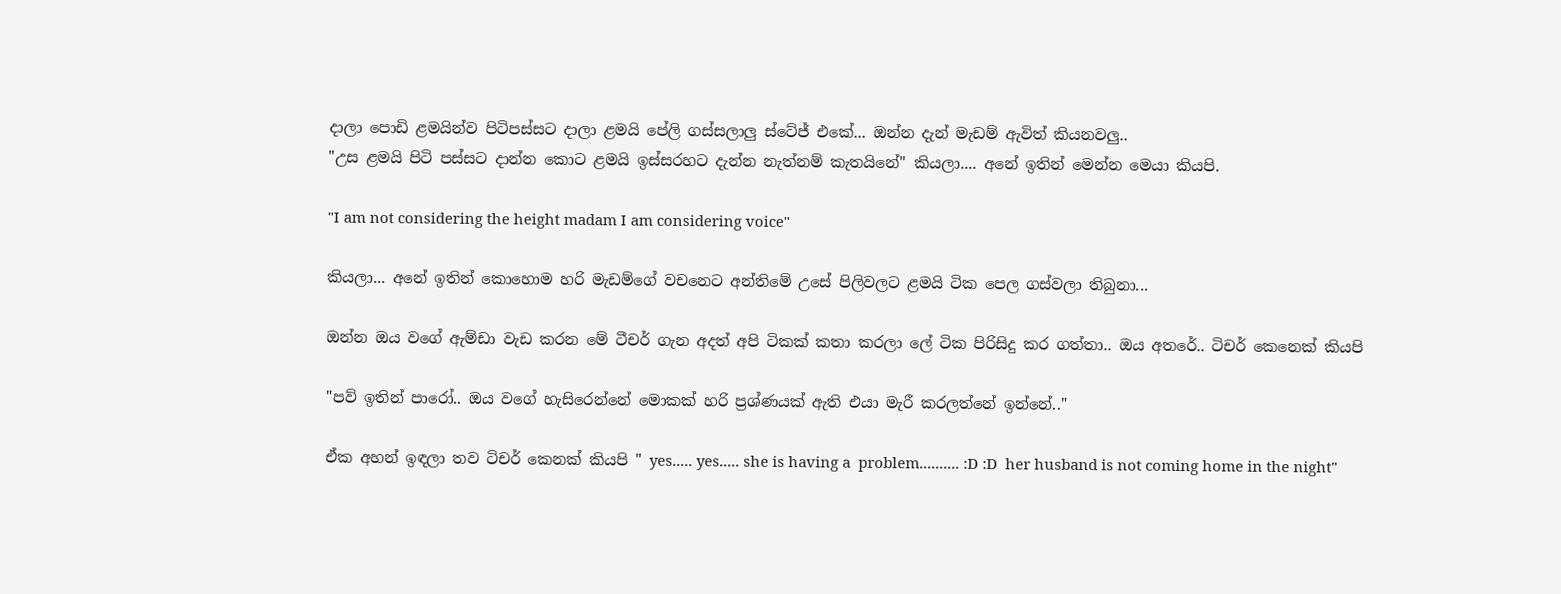දාලා පොඩි ළමයින්ව පිටිපස්සට දාලා ළමයි පේලි ගස්සලාලු ස්ටේජ් එකේ... ඔන්න දැන් මැඩම් ඇවිත් කියනවලු..
"උස ළමයි පිටි පස්සට දාන්න කොට ළමයි ඉස්සරහට දැන්න නැත්නම් කැතයිනේ" කියලා.... අනේ ඉතින් මෙන්න මෙයා කියපි.

"I am not considering the height madam I am considering voice"

කියලා... අනේ ඉතින් කොහොම හරි මැඩම්ගේ වචනෙට අන්තිමේ උසේ පිලිවලට ළමයි ටික පෙල ගස්වලා තිබුනා...

ඔන්න ඔය වගේ ඇම්ඩා වැඩ කරන මේ ටීචර් ගැන අදත් අපි ටිකක් කතා කරලා ලේ ටික පිරිසිදු කර ගත්තා.. ඔය අතරේ.. ටිචර් කෙනෙක් කියපි

"පව් ඉතින් පාරෝ.. ඔය වගේ හැසිරෙන්නේ මොකක් හරි ප්‍රශ්ණයක් ඇති එයා මැරී කරලත්නේ ඉන්නේ.."

ඒක අහන් ඉඳලා තව ටිචර් කෙනක් කියපි " yes..... yes..... she is having a  problem.......... :D :D  her husband is not coming home in the night"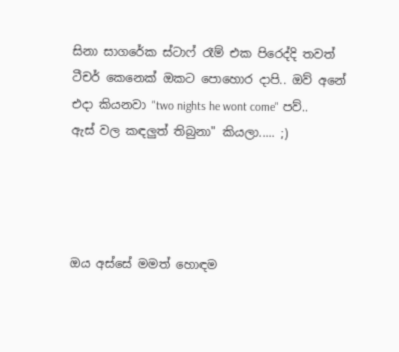සිනා සාගරේක ස්ටාෆ් රෑම් එක පිරෙද්දි තවත් ටීචර් කෙනෙක් ඔකට පොහොර දාපි.. ඔව් අනේ එදා කියනවා "two nights he wont come" පව්.. ඇස් වල කඳලුත් තිබුනා" කියලා..... ;)




ඔය අස්සේ මමත් හොඳම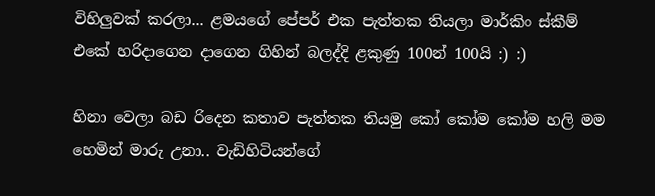විහිලුවක් කරලා... ළමයගේ පේපර් එක පැත්තක තියලා මාර්කිං ස්කීම් එකේ හරිදාගෙන දාගෙන ගිහින් බලද්දි ළකුණු 100න් 100යි :) :)

හිනා වෙලා බඩ රිදෙන කතාව පැත්තක තියමු කෝ කෝම කෝම හලි මම හෙමින් මාරු උනා.. වැඩිහිටියන්ගේ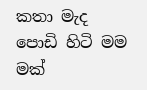කතා මැද පොඩි හිටි මම මක්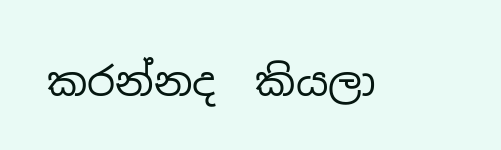කරන්නද  කියලා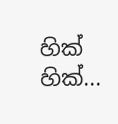හික් හික්...